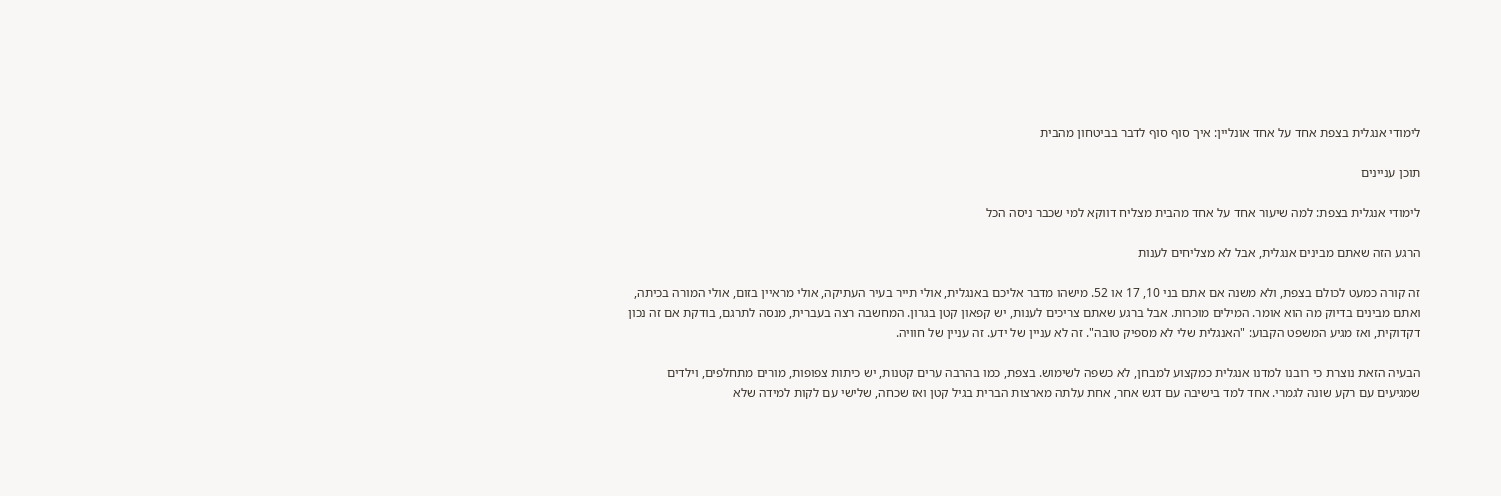לימודי אנגלית בצפת אחד על אחד אונליין: איך סוף סוף לדבר בביטחון מהבית

תוכן עניינים

לימודי אנגלית בצפת: למה שיעור אחד על אחד מהבית מצליח דווקא למי שכבר ניסה הכל

הרגע הזה שאתם מבינים אנגלית, אבל לא מצליחים לענות

זה קורה כמעט לכולם בצפת, ולא משנה אם אתם בני 10, 17 או 52. מישהו מדבר אליכם באנגלית, אולי תייר בעיר העתיקה, אולי מראיין בזום, אולי המורה בכיתה, ואתם מבינים בדיוק מה הוא אומר. המילים מוכרות. אבל ברגע שאתם צריכים לענות, יש קפאון קטן בגרון. המחשבה רצה בעברית, מנסה לתרגם, בודקת אם זה נכון דקדוקית, ואז מגיע המשפט הקבוע: "האנגלית שלי לא מספיק טובה". זה לא עניין של ידע. זה עניין של חוויה.

הבעיה הזאת נוצרת כי רובנו למדנו אנגלית כמקצוע למבחן, לא כשפה לשימוש. בצפת, כמו בהרבה ערים קטנות, יש כיתות צפופות, מורים מתחלפים, וילדים שמגיעים עם רקע שונה לגמרי. אחד למד בישיבה עם דגש אחר, אחת עלתה מארצות הברית בגיל קטן ואז שכחה, שלישי עם לקות למידה שלא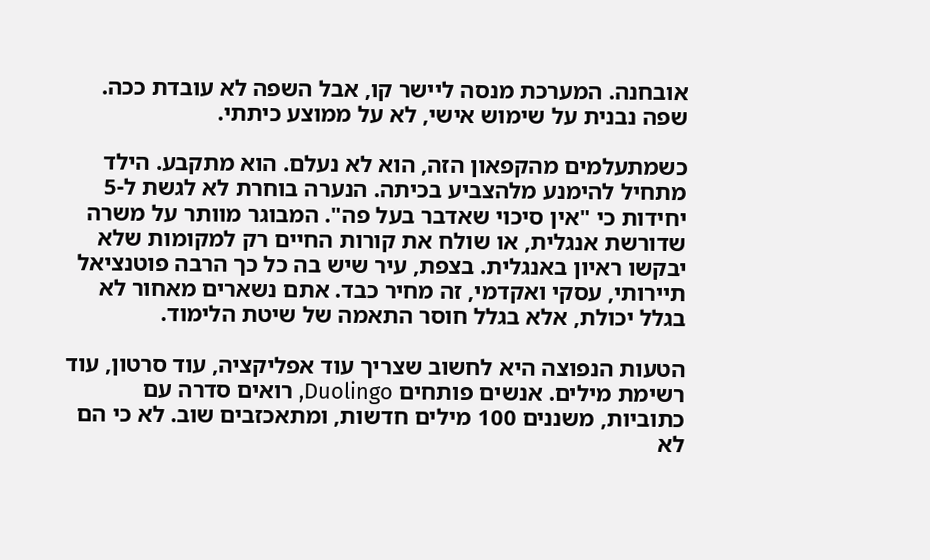אובחנה. המערכת מנסה ליישר קו, אבל השפה לא עובדת ככה. שפה נבנית על שימוש אישי, לא על ממוצע כיתתי.

כשמתעלמים מהקפאון הזה, הוא לא נעלם. הוא מתקבע. הילד מתחיל להימנע מלהצביע בכיתה. הנערה בוחרת לא לגשת ל-5 יחידות כי "אין סיכוי שאדבר בעל פה". המבוגר מוותר על משרה שדורשת אנגלית, או שולח את קורות החיים רק למקומות שלא יבקשו ראיון באנגלית. בצפת, עיר שיש בה כל כך הרבה פוטנציאל תיירותי, עסקי ואקדמי, זה מחיר כבד. אתם נשארים מאחור לא בגלל יכולת, אלא בגלל חוסר התאמה של שיטת הלימוד.

הטעות הנפוצה היא לחשוב שצריך עוד אפליקציה, עוד סרטון, עוד רשימת מילים. אנשים פותחים Duolingo, רואים סדרה עם כתוביות, משננים 100 מילים חדשות, ומתאכזבים שוב. לא כי הם לא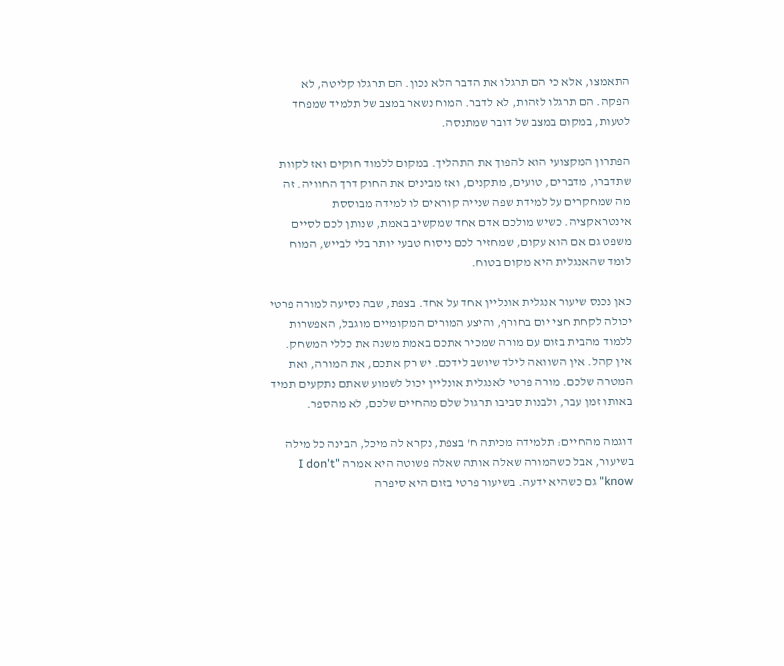התאמצו, אלא כי הם תרגלו את הדבר הלא נכון. הם תרגלו קליטה, לא הפקה. הם תרגלו לזהות, לא לדבר. המוח נשאר במצב של תלמיד שמפחד לטעות, במקום במצב של דובר שמתנסה.

הפתרון המקצועי הוא להפוך את התהליך. במקום ללמוד חוקים ואז לקוות שתדברו, מדברים, טועים, מתקנים, ואז מבינים את החוק דרך החוויה. זה מה שמחקרים על למידת שפה שנייה קוראים לו למידה מבוססת אינטראקציה. כשיש מולכם אדם אחד שמקשיב באמת, שנותן לכם לסיים משפט גם אם הוא עקום, שמחזיר לכם ניסוח טבעי יותר בלי לבייש, המוח לומד שהאנגלית היא מקום בטוח.

כאן נכנס שיעור אנגלית אונליין אחד על אחד. בצפת, שבה נסיעה למורה פרטי יכולה לקחת חצי יום בחורף, והיצע המורים המקומיים מוגבל, האפשרות ללמוד מהבית בזום עם מורה שמכיר אתכם באמת משנה את כללי המשחק. אין קהל. אין השוואה לילד שיושב לידכם. יש רק אתכם, את המורה, ואת המטרה שלכם. מורה פרטי לאנגלית אונליין יכול לשמוע שאתם נתקעים תמיד באותו זמן עבר, ולבנות סביבו תרגול שלם מהחיים שלכם, לא מהספר.

דוגמה מהחיים: תלמידה מכיתה ח' בצפת, נקרא לה מיכל, הבינה כל מילה בשיעור, אבל כשהמורה שאלה אותה שאלה פשוטה היא אמרה "I don't know" גם כשהיא ידעה. בשיעור פרטי בזום היא סיפרה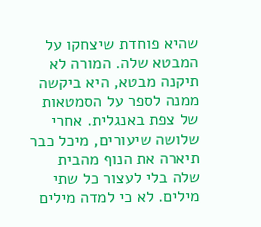שהיא פוחדת שיצחקו על המבטא שלה. המורה לא תיקנה מבטא, היא ביקשה ממנה לספר על הסמטאות של צפת באנגלית. אחרי שלושה שיעורים, מיכל כבר תיארה את הנוף מהבית שלה בלי לעצור כל שתי מילים. לא כי למדה מילים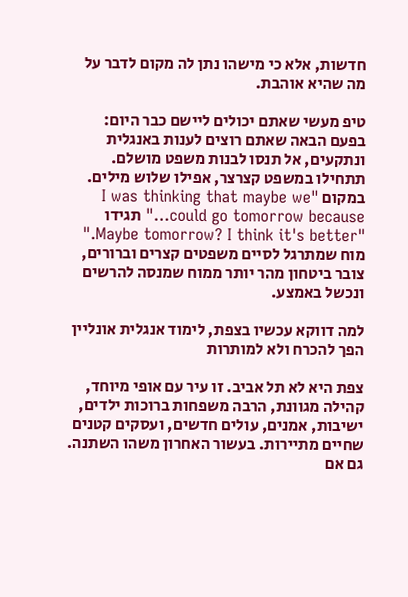חדשות, אלא כי מישהו נתן לה מקום לדבר על מה שהיא אוהבת.

טיפ מעשי שאתם יכולים ליישם כבר היום: בפעם הבאה שאתם רוצים לענות באנגלית ונתקעים, אל תנסו לבנות משפט מושלם. תתחילו במשפט קצרצר, אפילו שלוש מילים. במקום "I was thinking that maybe we could go tomorrow because…" תגידו "Maybe tomorrow? I think it's better." מוח שמתרגל לסיים משפטים קצרים וברורים, צובר ביטחון מהר יותר ממוח שמנסה להרשים ונכשל באמצע.

למה דווקא עכשיו בצפת, לימוד אנגלית אונליין הפך להכרח ולא למותרות

צפת היא לא תל אביב. זו עיר עם אופי מיוחד, קהילה מגוונת, הרבה משפחות ברוכות ילדים, ישיבות, אמנים, עולים חדשים, ועסקים קטנים שחיים מתיירות. בעשור האחרון משהו השתנה. גם אם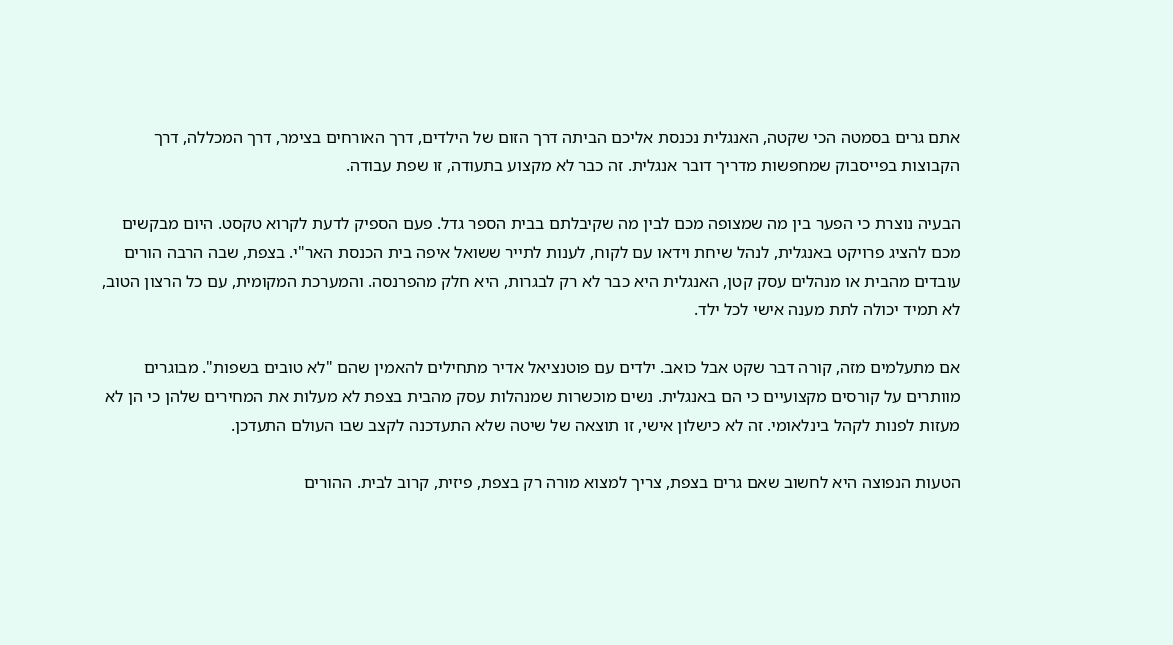אתם גרים בסמטה הכי שקטה, האנגלית נכנסת אליכם הביתה דרך הזום של הילדים, דרך האורחים בצימר, דרך המכללה, דרך הקבוצות בפייסבוק שמחפשות מדריך דובר אנגלית. זה כבר לא מקצוע בתעודה, זו שפת עבודה.

הבעיה נוצרת כי הפער בין מה שמצופה מכם לבין מה שקיבלתם בבית הספר גדל. פעם הספיק לדעת לקרוא טקסט. היום מבקשים מכם להציג פרויקט באנגלית, לנהל שיחת וידאו עם לקוח, לענות לתייר ששואל איפה בית הכנסת האר"י. בצפת, שבה הרבה הורים עובדים מהבית או מנהלים עסק קטן, האנגלית היא כבר לא רק לבגרות, היא חלק מהפרנסה. והמערכת המקומית, עם כל הרצון הטוב, לא תמיד יכולה לתת מענה אישי לכל ילד.

אם מתעלמים מזה, קורה דבר שקט אבל כואב. ילדים עם פוטנציאל אדיר מתחילים להאמין שהם "לא טובים בשפות". מבוגרים מוותרים על קורסים מקצועיים כי הם באנגלית. נשים מוכשרות שמנהלות עסק מהבית בצפת לא מעלות את המחירים שלהן כי הן לא מעזות לפנות לקהל בינלאומי. זה לא כישלון אישי, זו תוצאה של שיטה שלא התעדכנה לקצב שבו העולם התעדכן.

הטעות הנפוצה היא לחשוב שאם גרים בצפת, צריך למצוא מורה רק בצפת, פיזית, קרוב לבית. ההורים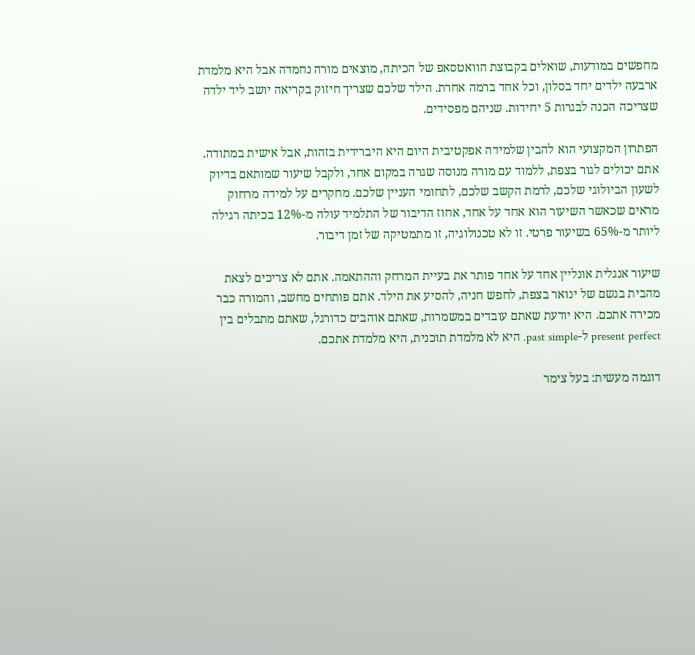מחפשים במודעות, שואלים בקבוצת הוואטסאפ של הכיתה, מוצאים מורה נחמדה אבל היא מלמדת ארבעה ילדים יחד בסלון, וכל אחד ברמה אחרת. הילד שלכם שצריך חיזוק בקריאה יושב ליד ילדה שצריכה הכנה לבגרות 5 יחידות. שניהם מפסידים.

הפתרון המקצועי הוא להבין שלמידה אפקטיבית היום היא היברידית בזהות, אבל אישית במתודה. אתם יכולים לגור בצפת, ללמוד עם מורה מנוסה שגרה במקום אחר, ולקבל שיעור שמותאם בדיוק לשעון הביולוגי שלכם, לרמת הקשב שלכם, לתחומי העניין שלכם. מחקרים על למידה מרחוק מראים שכאשר השיעור הוא אחד על אחד, אחוז הדיבור של התלמיד עולה מ-12% בכיתה רגילה ליותר מ-65% בשיעור פרטי. זו לא טכנולוגיה, זו מתמטיקה של זמן דיבור.

שיעור אנגלית אונליין אחד על אחד פותר את בעיית המרחק וההתאמה. אתם לא צריכים לצאת מהבית בגשם של ינואר בצפת, לחפש חניה, להסיע את הילד. אתם פותחים מחשב, והמורה כבר מכירה אתכם. היא יודעת שאתם עובדים במשמרות, שאתם אוהבים כדורגל, שאתם מתבלים בין present perfect ל-past simple. היא לא מלמדת תוכנית, היא מלמדת אתכם.

דוגמה מעשית: בעל צימר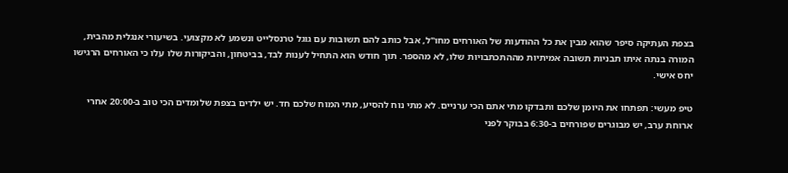בצפת העתיקה סיפר שהוא מבין את כל ההודעות של האורחים מחו"ל, אבל כותב להם תשובות עם גוגל טרנסלייט ונשמע לא מקצועי. בשיעורי אנגלית מהבית, המורה בנתה איתו תבניות תשובה אמיתיות מההתכתבויות שלו, לא מהספר. תוך חודש הוא התחיל לענות לבד, בביטחון, והביקורות שלו עלו כי האורחים הרגישו יחס אישי.

טיפ מעשי: תפתחו את היומן שלכם ותבדקו מתי אתם הכי ערניים. לא מתי נוח להסיע, מתי המוח שלכם חד. יש ילדים בצפת שלומדים הכי טוב ב-20:00 אחרי ארוחת ערב, יש מבוגרים שפורחים ב-6:30 בבוקר לפני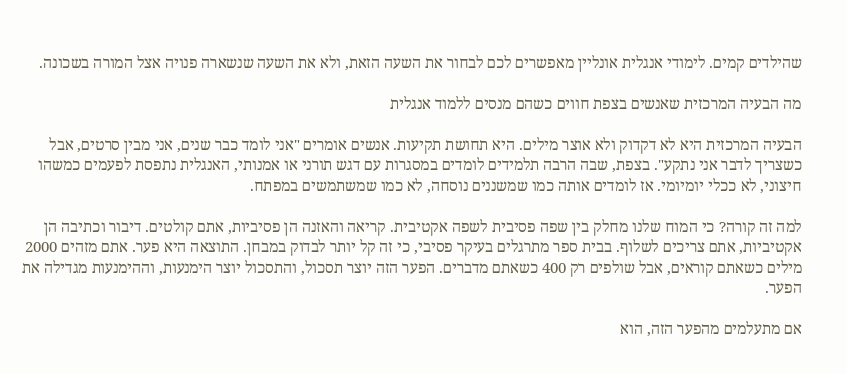שהילדים קמים. לימודי אנגלית אונליין מאפשרים לכם לבחור את השעה הזאת, ולא את השעה שנשארה פנויה אצל המורה בשכונה.

מה הבעיה המרכזית שאנשים בצפת חווים כשהם מנסים ללמוד אנגלית

הבעיה המרכזית היא לא דקדוק ולא אוצר מילים. היא תחושת תקיעות. אנשים אומרים "אני לומד כבר שנים, אני מבין סרטים, אבל כשצריך לדבר אני נתקע". בצפת, שבה הרבה תלמידים לומדים במסגרות עם דגש תורני או אמנותי, האנגלית נתפסת לפעמים כמשהו חיצוני, לא ככלי יומיומי. אז לומדים אותה כמו שמשננים נוסחה, לא כמו שמשתמשים במפתח.

למה זה קורה? כי המוח שלנו מחלק בין שפה פסיבית לשפה אקטיבית. קריאה והאזנה הן פסיביות, אתם קולטים. דיבור וכתיבה הן אקטיביות, אתם צריכים לשלוף. בבית ספר מתרגלים בעיקר פסיבי, כי זה קל יותר לבדוק במבחן. התוצאה היא פער. אתם מזהים 2000 מילים כשאתם קוראים, אבל שולפים רק 400 כשאתם מדברים. הפער הזה יוצר תסכול, והתסכול יוצר הימנעות, וההימנעות מגדילה את הפער.

אם מתעלמים מהפער הזה, הוא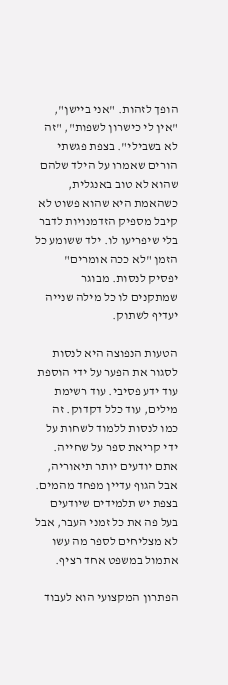הופך לזהות. "אני ביישן", "אין לי כישרון לשפות", "זה לא בשבילי". בצפת פגשתי הורים שאמרו על הילד שלהם שהוא לא טוב באנגלית, כשהאמת היא שהוא פשוט לא קיבל מספיק הזדמנויות לדבר בלי שיפריעו לו. ילד ששומע כל הזמן "לא ככה אומרים" יפסיק לנסות. מבוגר שמתקנים לו כל מילה שנייה יעדיף לשתוק.

הטעות הנפוצה היא לנסות לסגור את הפער על ידי הוספת עוד ידע פסיבי. עוד רשימת מילים, עוד כלל דקדוק. זה כמו לנסות ללמוד לשחות על ידי קריאת ספר על שחייה. אתם יודעים יותר תיאוריה, אבל הגוף עדיין מפחד מהמים. בצפת יש תלמידים שיודעים בעל פה את כל זמני העבר, אבל לא מצליחים לספר מה עשו אתמול במשפט אחד רציף.

הפתרון המקצועי הוא לעבוד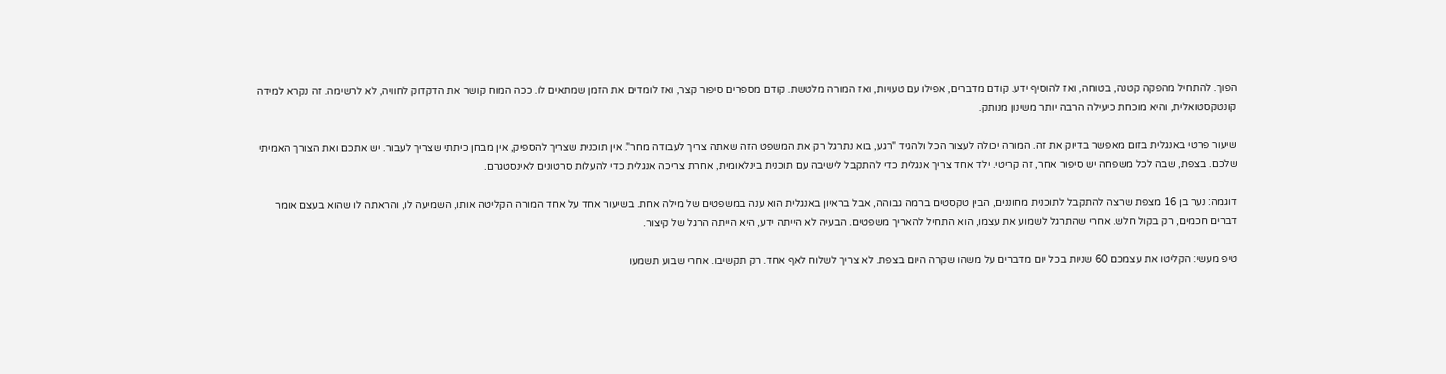הפוך. להתחיל מהפקה קטנה, בטוחה, ואז להוסיף ידע. קודם מדברים, אפילו עם טעויות, ואז המורה מלטשת. קודם מספרים סיפור קצר, ואז לומדים את הזמן שמתאים לו. ככה המוח קושר את הדקדוק לחוויה, לא לרשימה. זה נקרא למידה קונטקסטואלית, והיא מוכחת כיעילה הרבה יותר משינון מנותק.

שיעור פרטי באנגלית בזום מאפשר בדיוק את זה. המורה יכולה לעצור הכל ולהגיד "רגע, בוא נתרגל רק את המשפט הזה שאתה צריך לעבודה מחר". אין תוכנית שצריך להספיק, אין מבחן כיתתי שצריך לעבור. יש אתכם ואת הצורך האמיתי שלכם. בצפת, שבה לכל משפחה יש סיפור אחר, זה קריטי. ילד אחד צריך אנגלית כדי להתקבל לישיבה עם תוכנית בינלאומית, אחרת צריכה אנגלית כדי להעלות סרטונים לאינסטגרם.

דוגמה: נער בן 16 מצפת שרצה להתקבל לתוכנית מחוננים, הבין טקסטים ברמה גבוהה, אבל בראיון באנגלית הוא ענה במשפטים של מילה אחת. בשיעור אחד על אחד המורה הקליטה אותו, השמיעה לו, והראתה לו שהוא בעצם אומר דברים חכמים, רק בקול חלש. אחרי שהתרגל לשמוע את עצמו, הוא התחיל להאריך משפטים. הבעיה לא הייתה ידע, היא הייתה הרגל של קיצור.

טיפ מעשי: הקליטו את עצמכם 60 שניות בכל יום מדברים על משהו שקרה היום בצפת. לא צריך לשלוח לאף אחד. רק תקשיבו. אחרי שבוע תשמעו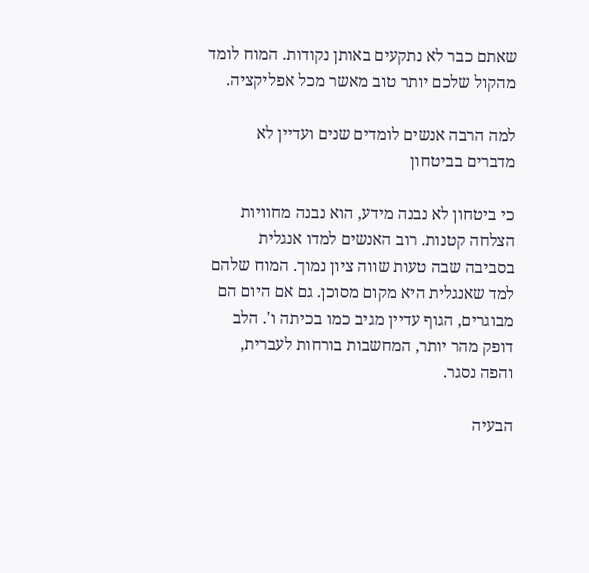שאתם כבר לא נתקעים באותן נקודות. המוח לומד מהקול שלכם יותר טוב מאשר מכל אפליקציה.

למה הרבה אנשים לומדים שנים ועדיין לא מדברים בביטחון

כי ביטחון לא נבנה מידע, הוא נבנה מחוויות הצלחה קטנות. רוב האנשים למדו אנגלית בסביבה שבה טעות שווה ציון נמוך. המוח שלהם למד שאנגלית היא מקום מסוכן. גם אם היום הם מבוגרים, הגוף עדיין מגיב כמו בכיתה ו'. הלב דופק מהר יותר, המחשבות בורחות לעברית, והפה נסגר.

הבעיה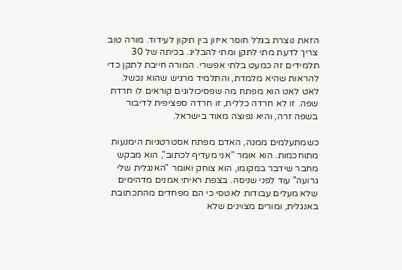הזאת נוצרת בגלל חוסר איזון בין תיקון לעידוד. מורה טוב צריך לדעת מתי לתקן ומתי להבליג. בכיתה של 30 תלמידים זה כמעט בלתי אפשרי. המורה חייבת לתקן כדי להראות שהיא מלמדת, והתלמיד מרגיש שהוא נכשל. לאט לאט הוא מפתח מה שפסיכולוגים קוראים לו חרדת שפה. זו לא חרדה כללית, זו חרדה ספציפית לדיבור בשפה זרה, והיא נפוצה מאוד בישראל.

כשמתעלמים ממנה, האדם מפתח אסטרטגיות הימנעות מתוחכמות. הוא אומר "אני מעדיף לכתוב", הוא מבקש מחבר שידבר במקומו, הוא צוחק ואומר "האנגלית שלי גרועה" עוד לפני שניסה. בצפת ראיתי אמנים מדהימים שלא מעלים עבודות לאטסי כי הם מפחדים מהתכתובת באנגלית, ומורים מצוינים שלא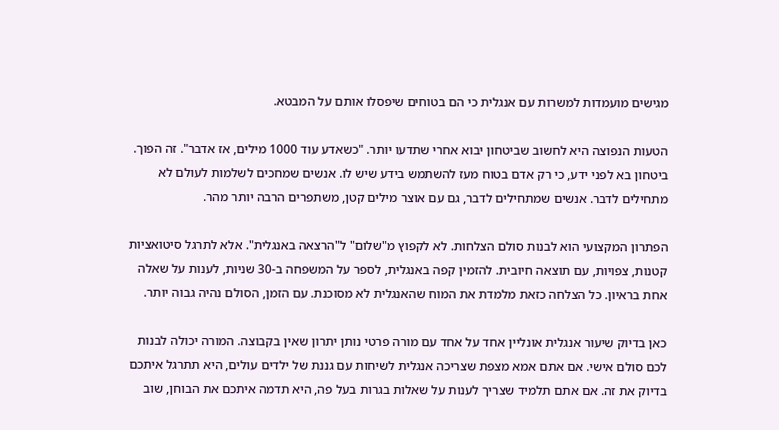מגישים מועמדות למשרות עם אנגלית כי הם בטוחים שיפסלו אותם על המבטא.

הטעות הנפוצה היא לחשוב שביטחון יבוא אחרי שתדעו יותר. "כשאדע עוד 1000 מילים, אז אדבר". זה הפוך. ביטחון בא לפני ידע, כי רק אדם בטוח מעז להשתמש בידע שיש לו. אנשים שמחכים לשלמות לעולם לא מתחילים לדבר. אנשים שמתחילים לדבר, גם עם אוצר מילים קטן, משתפרים הרבה יותר מהר.

הפתרון המקצועי הוא לבנות סולם הצלחות. לא לקפוץ מ"שלום" ל"הרצאה באנגלית". אלא לתרגל סיטואציות קטנות, צפויות, עם תוצאה חיובית. להזמין קפה באנגלית, לספר על המשפחה ב-30 שניות, לענות על שאלה אחת בראיון. כל הצלחה כזאת מלמדת את המוח שהאנגלית לא מסוכנת. עם הזמן, הסולם נהיה גבוה יותר.

כאן בדיוק שיעור אנגלית אונליין אחד על אחד עם מורה פרטי נותן יתרון שאין בקבוצה. המורה יכולה לבנות לכם סולם אישי. אם אתם אמא מצפת שצריכה אנגלית לשיחות עם גננת של ילדים עולים, היא תתרגל איתכם בדיוק את זה. אם אתם תלמיד שצריך לענות על שאלות בגרות בעל פה, היא תדמה איתכם את הבוחן, שוב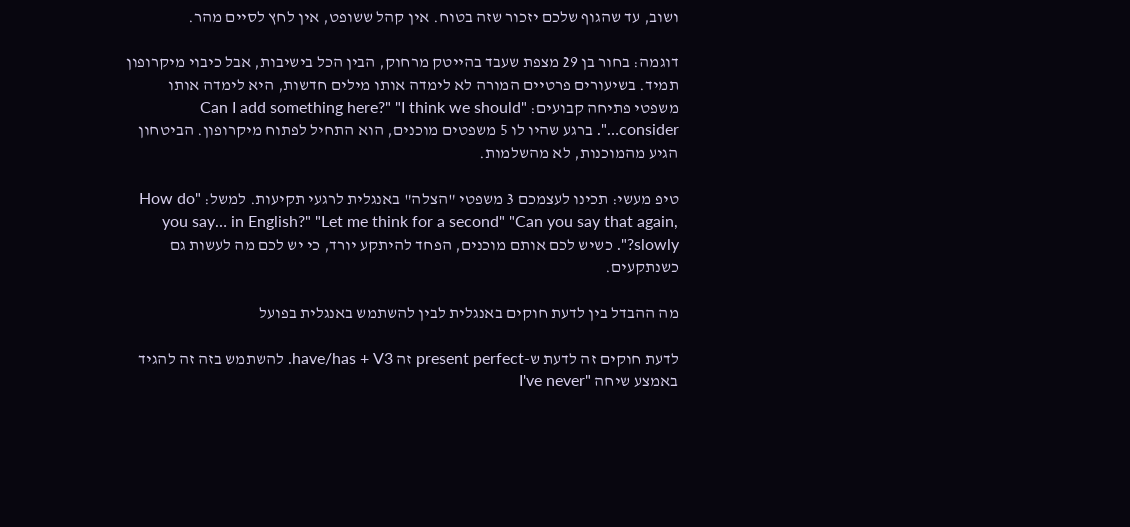ושוב, עד שהגוף שלכם יזכור שזה בטוח. אין קהל ששופט, אין לחץ לסיים מהר.

דוגמה: בחור בן 29 מצפת שעבד בהייטק מרחוק, הבין הכל בישיבות, אבל כיבוי מיקרופון תמיד. בשיעורים פרטיים המורה לא לימדה אותו מילים חדשות, היא לימדה אותו משפטי פתיחה קבועים: "Can I add something here?" "I think we should consider…". ברגע שהיו לו 5 משפטים מוכנים, הוא התחיל לפתוח מיקרופון. הביטחון הגיע מהמוכנות, לא מהשלמות.

טיפ מעשי: תכינו לעצמכם 3 משפטי "הצלה" באנגלית לרגעי תקיעות. למשל: "How do you say… in English?" "Let me think for a second" "Can you say that again, slowly?". כשיש לכם אותם מוכנים, הפחד להיתקע יורד, כי יש לכם מה לעשות גם כשנתקעים.

מה ההבדל בין לדעת חוקים באנגלית לבין להשתמש באנגלית בפועל

לדעת חוקים זה לדעת ש-present perfect זה have/has + V3. להשתמש בזה זה להגיד באמצע שיחה "I've never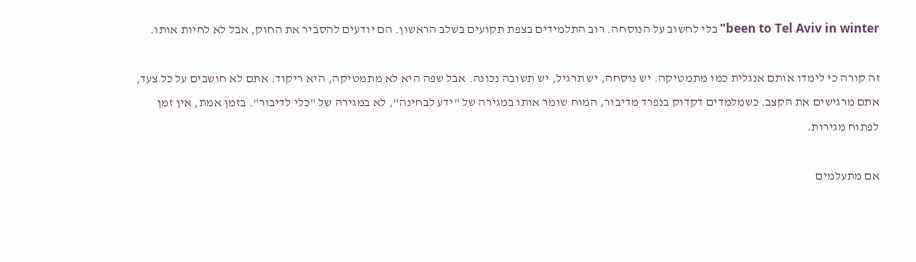been to Tel Aviv in winter" בלי לחשוב על הנוסחה. רוב התלמידים בצפת תקועים בשלב הראשון. הם יודעים להסביר את החוק, אבל לא לחיות אותו.

זה קורה כי לימדו אותם אנגלית כמו מתמטיקה. יש נוסחה, יש תרגיל, יש תשובה נכונה. אבל שפה היא לא מתמטיקה, היא ריקוד. אתם לא חושבים על כל צעד, אתם מרגישים את הקצב. כשמלמדים דקדוק בנפרד מדיבור, המוח שומר אותו במגירה של "ידע לבחינה", לא במגירה של "כלי לדיבור". בזמן אמת, אין זמן לפתוח מגירות.

אם מתעלמים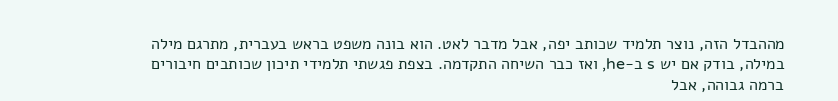מההבדל הזה, נוצר תלמיד שכותב יפה, אבל מדבר לאט. הוא בונה משפט בראש בעברית, מתרגם מילה במילה, בודק אם יש s ב-he, ואז כבר השיחה התקדמה. בצפת פגשתי תלמידי תיכון שכותבים חיבורים ברמה גבוהה, אבל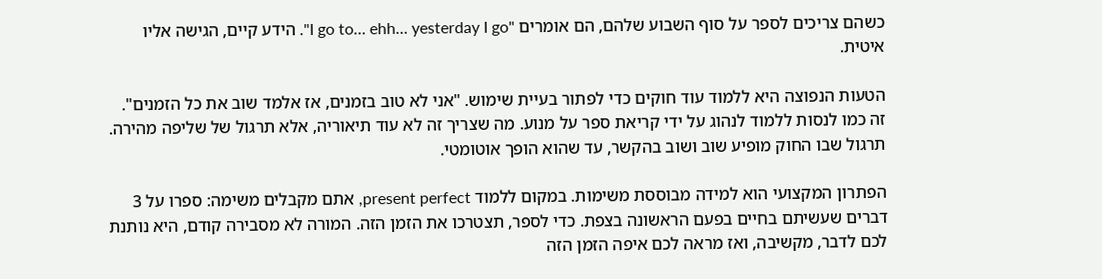כשהם צריכים לספר על סוף השבוע שלהם, הם אומרים "I go to… ehh… yesterday I go". הידע קיים, הגישה אליו איטית.

הטעות הנפוצה היא ללמוד עוד חוקים כדי לפתור בעיית שימוש. "אני לא טוב בזמנים, אז אלמד שוב את כל הזמנים". זה כמו לנסות ללמוד לנהוג על ידי קריאת ספר על מנוע. מה שצריך זה לא עוד תיאוריה, אלא תרגול של שליפה מהירה. תרגול שבו החוק מופיע שוב ושוב בהקשר, עד שהוא הופך אוטומטי.

הפתרון המקצועי הוא למידה מבוססת משימות. במקום ללמוד present perfect, אתם מקבלים משימה: ספרו על 3 דברים שעשיתם בחיים בפעם הראשונה בצפת. כדי לספר, תצטרכו את הזמן הזה. המורה לא מסבירה קודם, היא נותנת לכם לדבר, מקשיבה, ואז מראה לכם איפה הזמן הזה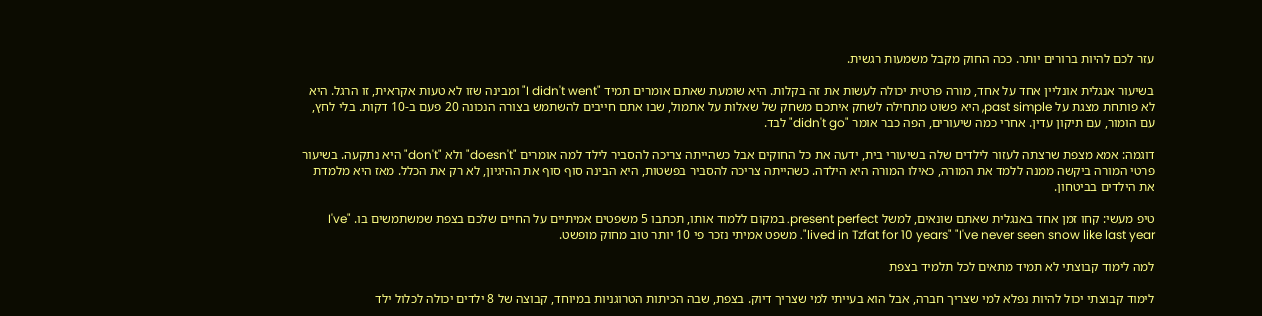עזר לכם להיות ברורים יותר. ככה החוק מקבל משמעות רגשית.

בשיעור אנגלית אונליין אחד על אחד, מורה פרטית יכולה לעשות את זה בקלות. היא שומעת שאתם אומרים תמיד "I didn't went" ומבינה שזו לא טעות אקראית, זו הרגל. היא לא פותחת מצגת על past simple, היא פשוט מתחילה לשחק איתכם משחק של שאלות על אתמול, שבו אתם חייבים להשתמש בצורה הנכונה 20 פעם ב-10 דקות. בלי לחץ, עם הומור, עם תיקון עדין. אחרי כמה שיעורים, הפה כבר אומר "didn't go" לבד.

דוגמה: אמא מצפת שרצתה לעזור לילדים שלה בשיעורי בית, ידעה את כל החוקים אבל כשהייתה צריכה להסביר לילד למה אומרים "doesn't" ולא "don't" היא נתקעה. בשיעור פרטי המורה ביקשה ממנה ללמד את המורה, כאילו המורה היא הילדה. כשהייתה צריכה להסביר בפשטות, היא הבינה סוף סוף את ההיגיון, לא רק את הכלל. מאז היא מלמדת את הילדים בביטחון.

טיפ מעשי: קחו זמן אחד באנגלית שאתם שונאים, למשל present perfect. במקום ללמוד אותו, תכתבו 5 משפטים אמיתיים על החיים שלכם בצפת שמשתמשים בו. "I've lived in Tzfat for 10 years" "I've never seen snow like last year". משפט אמיתי נזכר פי 10 יותר טוב מחוק מופשט.

למה לימוד קבוצתי לא תמיד מתאים לכל תלמיד בצפת

לימוד קבוצתי יכול להיות נפלא למי שצריך חברה, אבל הוא בעייתי למי שצריך דיוק. בצפת, שבה הכיתות הטרוגניות במיוחד, קבוצה של 8 ילדים יכולה לכלול ילד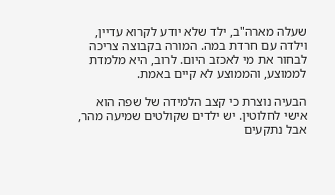שעלה מארה"ב, ילד שלא יודע לקרוא עדיין, וילדה עם חרדת במה. המורה בקבוצה צריכה לבחור את מי לאכזב היום. לרוב, היא מלמדת לממוצע, והממוצע לא קיים באמת.

הבעיה נוצרת כי קצב הלמידה של שפה הוא אישי לחלוטין. יש ילדים שקולטים שמיעה מהר, אבל נתקעים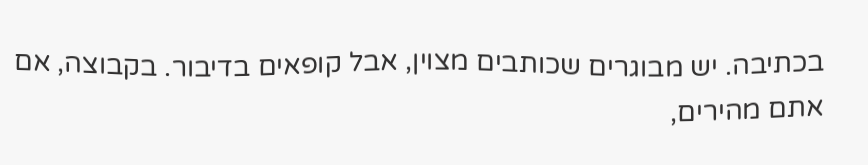בכתיבה. יש מבוגרים שכותבים מצוין, אבל קופאים בדיבור. בקבוצה, אם אתם מהירים,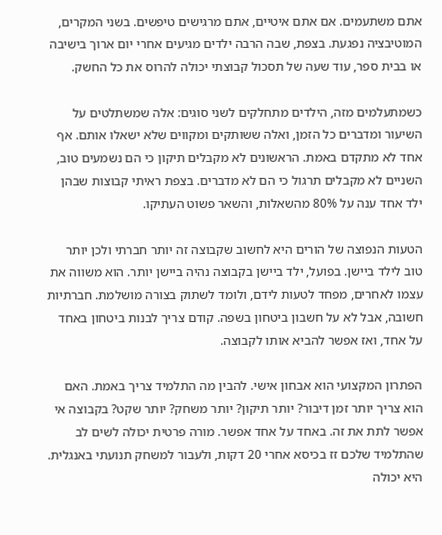אתם משתעמים. אם אתם איטיים, אתם מרגישים טיפשים. בשני המקרים, המוטיבציה נפגעת. בצפת, שבה הרבה ילדים מגיעים אחרי יום ארוך בישיבה או בבית ספר, עוד שעה של תסכול קבוצתי יכולה להרוס את כל החשק.

כשמתעלמים מזה, הילדים מתחלקים לשני סוגים: אלה שמשתלטים על השיעור ומדברים כל הזמן, ואלה ששותקים ומקווים שלא ישאלו אותם. אף אחד לא מתקדם באמת. הראשונים לא מקבלים תיקון כי הם נשמעים טוב, השניים לא מקבלים תרגול כי הם לא מדברים. בצפת ראיתי קבוצות שבהן ילד אחד ענה על 80% מהשאלות, והשאר פשוט העתיקו.

הטעות הנפוצה של הורים היא לחשוב שקבוצה זה יותר חברתי ולכן יותר טוב לילד ביישן. בפועל, ילד ביישן בקבוצה נהיה ביישן יותר. הוא משווה את עצמו לאחרים, מפחד לטעות לידם, ולומד לשתוק בצורה מושלמת. חברתיות חשובה, אבל לא על חשבון ביטחון בשפה. קודם צריך לבנות ביטחון באחד על אחד, ואז אפשר להביא אותו לקבוצה.

הפתרון המקצועי הוא אבחון אישי. להבין מה התלמיד צריך באמת. האם הוא צריך יותר זמן דיבור? יותר תיקון? יותר משחק? יותר שקט? בקבוצה אי אפשר לתת את זה. באחד על אחד אפשר. מורה פרטית יכולה לשים לב שהתלמיד שלכם זז בכיסא אחרי 20 דקות, ולעבור למשחק תנועתי באנגלית. היא יכולה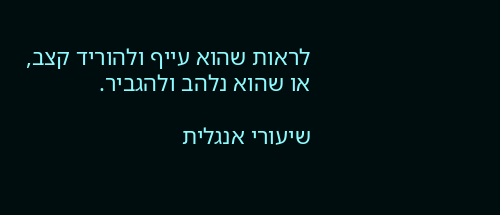לראות שהוא עייף ולהוריד קצב, או שהוא נלהב ולהגביר.

שיעורי אנגלית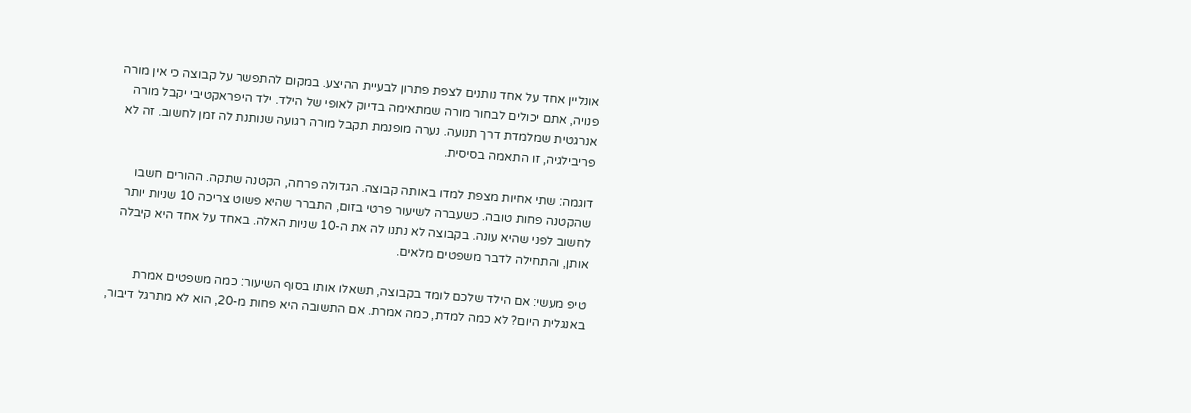אונליין אחד על אחד נותנים לצפת פתרון לבעיית ההיצע. במקום להתפשר על קבוצה כי אין מורה פנויה, אתם יכולים לבחור מורה שמתאימה בדיוק לאופי של הילד. ילד היפראקטיבי יקבל מורה אנרגטית שמלמדת דרך תנועה. נערה מופנמת תקבל מורה רגועה שנותנת לה זמן לחשוב. זה לא פריבילגיה, זו התאמה בסיסית.

דוגמה: שתי אחיות מצפת למדו באותה קבוצה. הגדולה פרחה, הקטנה שתקה. ההורים חשבו שהקטנה פחות טובה. כשעברה לשיעור פרטי בזום, התברר שהיא פשוט צריכה 10 שניות יותר לחשוב לפני שהיא עונה. בקבוצה לא נתנו לה את ה-10 שניות האלה. באחד על אחד היא קיבלה אותן, והתחילה לדבר משפטים מלאים.

טיפ מעשי: אם הילד שלכם לומד בקבוצה, תשאלו אותו בסוף השיעור: כמה משפטים אמרת באנגלית היום? לא כמה למדת, כמה אמרת. אם התשובה היא פחות מ-20, הוא לא מתרגל דיבור,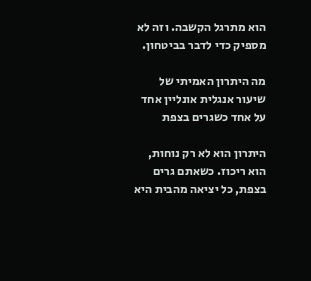הוא מתרגל הקשבה. וזה לא מספיק כדי לדבר בביטחון.

מה היתרון האמיתי של שיעור אנגלית אונליין אחד על אחד כשגרים בצפת

היתרון הוא לא רק נוחות, הוא ריכוז. כשאתם גרים בצפת, כל יציאה מהבית היא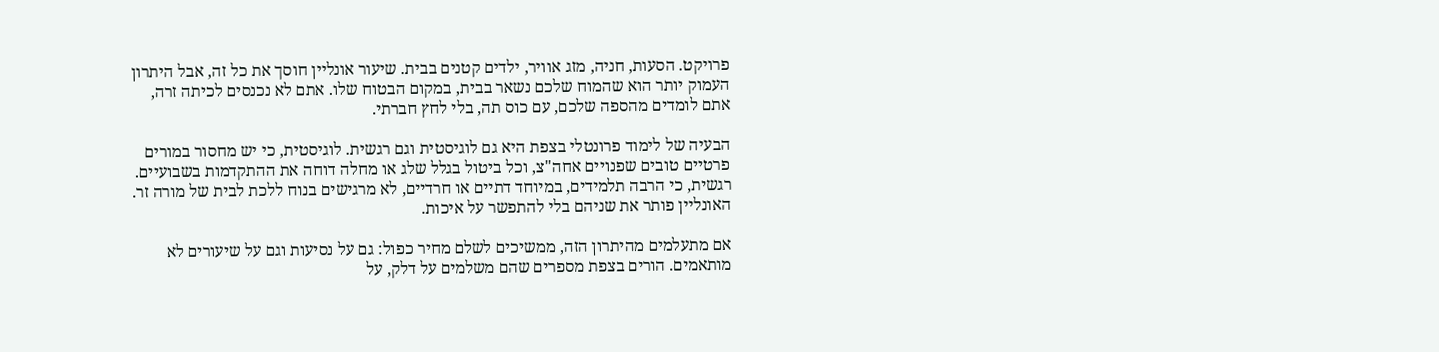פרויקט. הסעות, חניה, מזג אוויר, ילדים קטנים בבית. שיעור אונליין חוסך את כל זה, אבל היתרון העמוק יותר הוא שהמוח שלכם נשאר בבית, במקום הבטוח שלו. אתם לא נכנסים לכיתה זרה, אתם לומדים מהספה שלכם, עם כוס תה, בלי לחץ חברתי.

הבעיה של לימוד פרונטלי בצפת היא גם לוגיסטית וגם רגשית. לוגיסטית, כי יש מחסור במורים פרטיים טובים שפנויים אחה"צ, וכל ביטול בגלל שלג או מחלה דוחה את ההתקדמות בשבועיים. רגשית, כי הרבה תלמידים, במיוחד דתיים או חרדיים, לא מרגישים בנוח ללכת לבית של מורה זר. האונליין פותר את שניהם בלי להתפשר על איכות.

אם מתעלמים מהיתרון הזה, ממשיכים לשלם מחיר כפול: גם על נסיעות וגם על שיעורים לא מותאמים. הורים בצפת מספרים שהם משלמים על דלק, על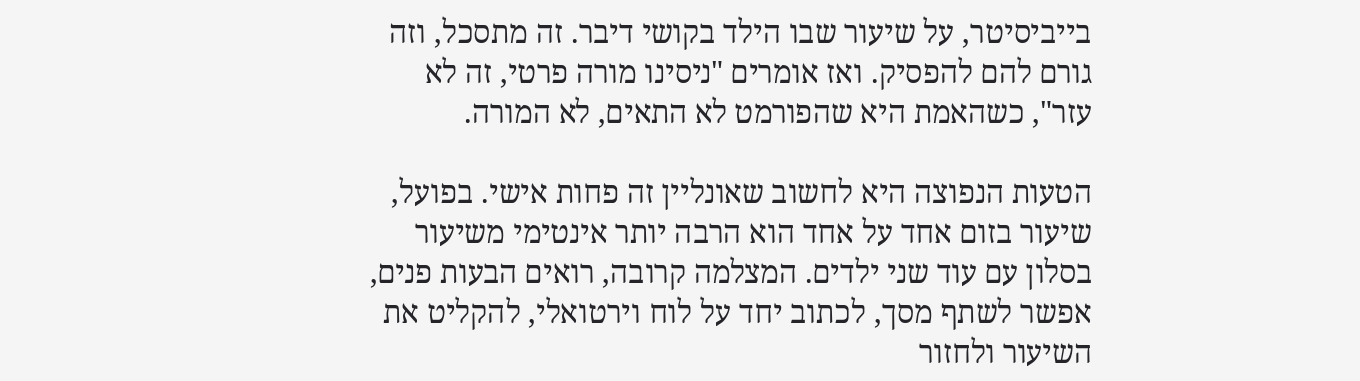בייביסיטר, על שיעור שבו הילד בקושי דיבר. זה מתסכל, וזה גורם להם להפסיק. ואז אומרים "ניסינו מורה פרטי, זה לא עזר", כשהאמת היא שהפורמט לא התאים, לא המורה.

הטעות הנפוצה היא לחשוב שאונליין זה פחות אישי. בפועל, שיעור בזום אחד על אחד הוא הרבה יותר אינטימי משיעור בסלון עם עוד שני ילדים. המצלמה קרובה, רואים הבעות פנים, אפשר לשתף מסך, לכתוב יחד על לוח וירטואלי, להקליט את השיעור ולחזור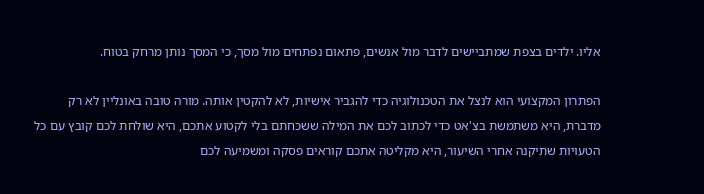אליו. ילדים בצפת שמתביישים לדבר מול אנשים, פתאום נפתחים מול מסך, כי המסך נותן מרחק בטוח.

הפתרון המקצועי הוא לנצל את הטכנולוגיה כדי להגביר אישיות, לא להקטין אותה. מורה טובה באונליין לא רק מדברת, היא משתמשת בצ'אט כדי לכתוב לכם את המילה ששכחתם בלי לקטוע אתכם, היא שולחת לכם קובץ עם כל הטעויות שתיקנה אחרי השיעור, היא מקליטה אתכם קוראים פסקה ומשמיעה לכם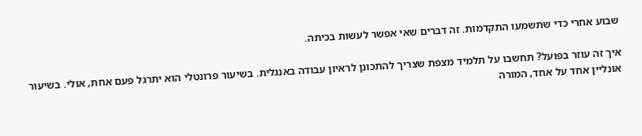שבוע אחרי כדי שתשמעו התקדמות. זה דברים שאי אפשר לעשות בכיתה.

איך זה עוזר בפועל? תחשבו על תלמיד מצפת שצריך להתכונן לראיון עבודה באנגלית. בשיעור פרונטלי הוא יתרגל פעם אחת, אולי. בשיעור אונליין אחד על אחד, המורה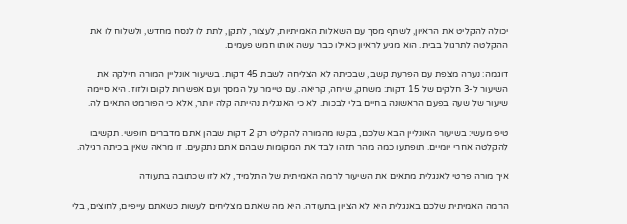יכולה להקליט את הראיון, לשתף מסך עם השאלות האמיתיות, לעצור, לתקן, לתת לו לנסח מחדש, ולשלוח לו את ההקלטה לתרגול בבית. הוא מגיע לראיון כאילו כבר עשה אותו חמש פעמים.

דוגמה: נערה מצפת עם הפרעת קשב, שבכיתה לא הצליחה לשבת 45 דקות. בשיעור אונליין המורה חילקה את השיעור ל-3 חלקים של 15 דקות: משחק, שיחה, קריאה. עם טיימר על המסך ועם אפשרות לקום ולזוז. היא סיימה שיעור של שעה בפעם הראשונה בחיים בלי לבכות. לא כי האנגלית נהייתה קלה יותר, אלא כי הפורמט התאים לה.

טיפ מעשי: בשיעור האונליין הבא שלכם, בקשו מהמורה להקליט רק 2 דקות שבהן אתם מדברים חופשי. תקשיבו להקלטה אחרי יומיים. תופתעו כמה מהר תזהו לבד את המקומות שבהם אתם נתקעים. זו מראה שאין בכיתה רגילה.

איך מורה פרטי לאנגלית מתאים את השיעור לרמה האמיתית של התלמיד, לא לזו שכתובה בתעודה

הרמה האמיתית שלכם באנגלית היא לא הציון בתעודה. היא מה שאתם מצליחים לעשות כשאתם עייפים, לחוצים, בלי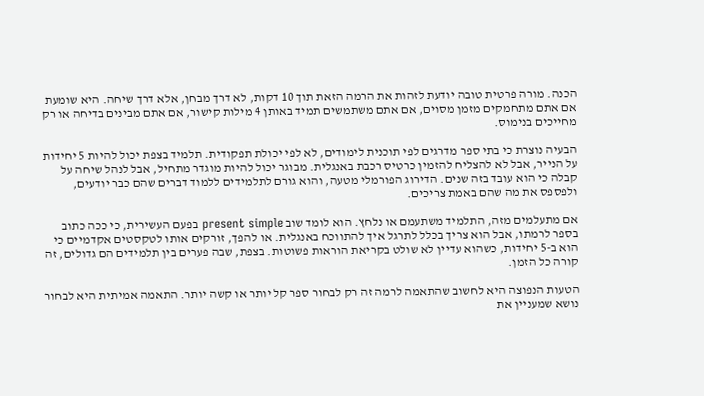הכנה. מורה פרטית טובה יודעת לזהות את הרמה הזאת תוך 10 דקות, לא דרך מבחן, אלא דרך שיחה. היא שומעת אם אתם מתחמקים מזמן מסוים, אם אתם משתמשים תמיד באותן 4 מילות קישור, אם אתם מבינים בדיחה או רק מחייכים בנימוס.

הבעיה נוצרת כי בתי ספר מדרגים לפי תוכנית לימודים, לא לפי יכולת תפקודית. תלמיד בצפת יכול להיות 5 יחידות על הנייר, אבל לא להצליח להזמין כרטיס רכבת באנגלית. מבוגר יכול להיות מוגדר מתחיל, אבל לנהל שיחה על קבלה כי הוא עובד בזה שנים. הדירוג הפורמלי מטעה, והוא גורם לתלמידים ללמוד דברים שהם כבר יודעים, ולפספס את מה שהם באמת צריכים.

אם מתעלמים מזה, התלמיד משתעמם או נלחץ. הוא לומד שוב present simple בפעם העשירית, כי ככה כתוב בספר לרמתו, אבל הוא צריך בכלל לתרגל איך להתווכח באנגלית. או להפך, זורקים אותו לטקסטים אקדמיים כי הוא ב-5 יחידות, כשהוא עדיין לא שולט בקריאת הוראות פשוטות. בצפת, שבה פערים בין תלמידים הם גדולים, זה קורה כל הזמן.

הטעות הנפוצה היא לחשוב שהתאמה לרמה זה רק לבחור ספר קל יותר או קשה יותר. התאמה אמיתית היא לבחור נושא שמעניין את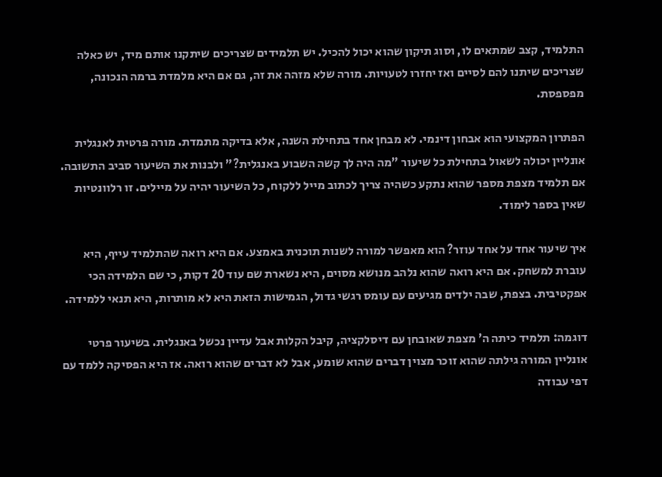התלמיד, קצב שמתאים לו, וסוג תיקון שהוא יכול להכיל. יש תלמידים שצריכים שיתקנו אותם מיד, יש כאלה שצריכים שיתנו להם לסיים ואז יחזרו לטעויות. מורה שלא מזהה את זה, גם אם היא מלמדת ברמה הנכונה, מפספסת.

הפתרון המקצועי הוא אבחון דינמי. לא מבחן אחד בתחילת השנה, אלא בדיקה מתמדת. מורה פרטית לאנגלית אונליין יכולה לשאול בתחילת כל שיעור "מה היה לך קשה השבוע באנגלית?" ולבנות את השיעור סביב התשובה. אם תלמיד מצפת מספר שהוא נתקע כשהיה צריך לכתוב מייל ללקוח, כל השיעור יהיה על מיילים. זו רלוונטיות שאין בספר לימוד.

איך שיעור אחד על אחד עוזר? הוא מאפשר למורה לשנות תוכנית באמצע. אם היא רואה שהתלמיד עייף, היא עוברת למשחק. אם היא רואה שהוא נלהב מנושא מסוים, היא נשארת שם עוד 20 דקות, כי שם הלמידה הכי אפקטיבית. בצפת, שבה ילדים מגיעים עם עומס רגשי גדול, הגמישות הזאת היא לא מותרות, היא תנאי ללמידה.

דוגמה: תלמיד כיתה ה' מצפת שאובחן עם דיסלקציה, קיבל הקלות אבל עדיין נכשל באנגלית. בשיעור פרטי אונליין המורה גילתה שהוא זוכר מצוין דברים שהוא שומע, אבל לא דברים שהוא רואה. אז היא הפסיקה ללמד עם דפי עבודה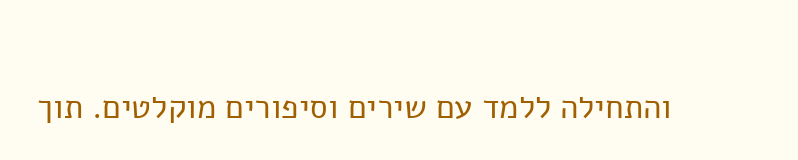והתחילה ללמד עם שירים וסיפורים מוקלטים. תוך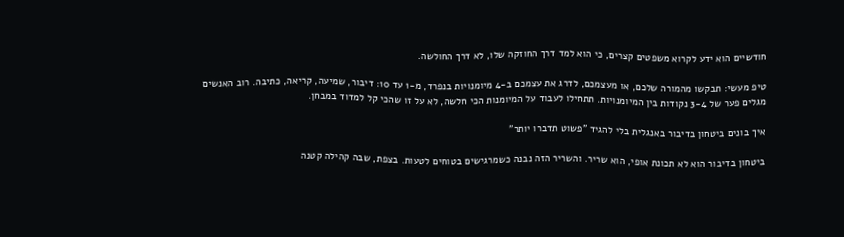חודשיים הוא ידע לקרוא משפטים קצרים, כי הוא למד דרך החוזקה שלו, לא דרך החולשה.

טיפ מעשי: תבקשו מהמורה שלכם, או מעצמכם, לדרג את עצמכם ב-4 מיומנויות בנפרד, מ-1 עד 10: דיבור, שמיעה, קריאה, כתיבה. רוב האנשים מגלים פער של 3-4 נקודות בין המיומנויות. תתחילו לעבוד על המיומנות הכי חלשה, לא על זו שהכי קל למדוד במבחן.

איך בונים ביטחון בדיבור באנגלית בלי להגיד "פשוט תדברו יותר"

ביטחון בדיבור הוא לא תכונת אופי, הוא שריר. והשריר הזה נבנה כשמרגישים בטוחים לטעות. בצפת, שבה קהילה קטנה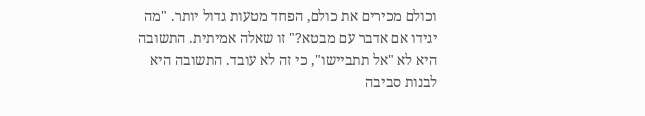וכולם מכירים את כולם, הפחד מטעות גדול יותר. "מה יגידו אם אדבר עם מבטא?" זו שאלה אמיתית. התשובה היא לא "אל תתביישו", כי זה לא עובד. התשובה היא לבנות סביבה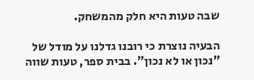שבה טעות היא חלק מהמשחק.

הבעיה נוצרת כי רובנו גדלנו על מודל של "נכון או לא נכון". בבית ספר, טעות שווה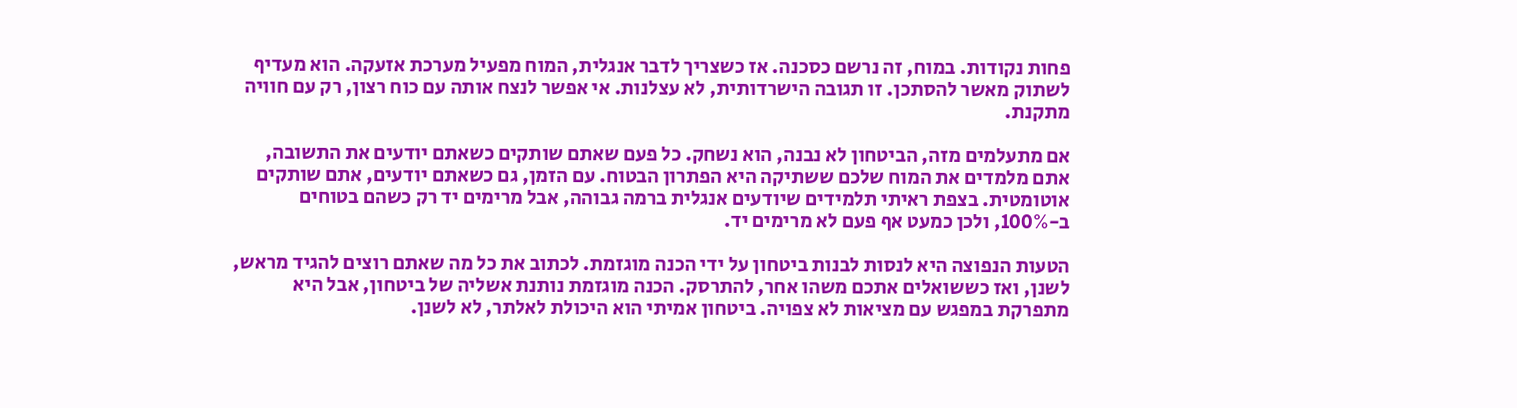פחות נקודות. במוח, זה נרשם כסכנה. אז כשצריך לדבר אנגלית, המוח מפעיל מערכת אזעקה. הוא מעדיף לשתוק מאשר להסתכן. זו תגובה הישרדותית, לא עצלנות. אי אפשר לנצח אותה עם כוח רצון, רק עם חוויה מתקנת.

אם מתעלמים מזה, הביטחון לא נבנה, הוא נשחק. כל פעם שאתם שותקים כשאתם יודעים את התשובה, אתם מלמדים את המוח שלכם ששתיקה היא הפתרון הבטוח. עם הזמן, גם כשאתם יודעים, אתם שותקים אוטומטית. בצפת ראיתי תלמידים שיודעים אנגלית ברמה גבוהה, אבל מרימים יד רק כשהם בטוחים ב-100%, ולכן כמעט אף פעם לא מרימים יד.

הטעות הנפוצה היא לנסות לבנות ביטחון על ידי הכנה מוגזמת. לכתוב את כל מה שאתם רוצים להגיד מראש, לשנן, ואז כששואלים אתכם משהו אחר, להתרסק. הכנה מוגזמת נותנת אשליה של ביטחון, אבל היא מתפרקת במפגש עם מציאות לא צפויה. ביטחון אמיתי הוא היכולת לאלתר, לא לשנן.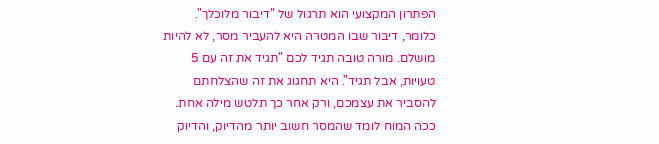הפתרון המקצועי הוא תרגול של "דיבור מלוכלך". כלומר, דיבור שבו המטרה היא להעביר מסר, לא להיות מושלם. מורה טובה תגיד לכם "תגיד את זה עם 5 טעויות, אבל תגיד". היא תחגוג את זה שהצלחתם להסביר את עצמכם, ורק אחר כך תלטש מילה אחת. ככה המוח לומד שהמסר חשוב יותר מהדיוק, והדיוק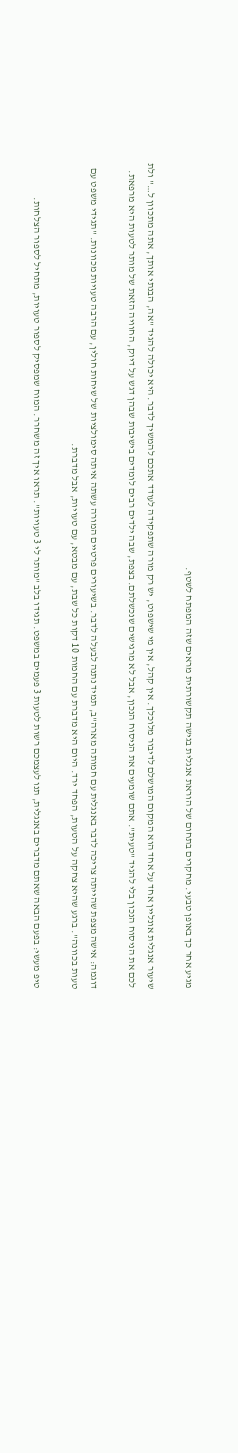מגיע אחר כך באופן טבעי. מחקרים בתחום של הוראת אנגלית בגישה תקשורתית מראים שזה המפתח לשטף.

שיעור אנגלית אונליין אחד על אחד הוא המקום המושלם לדיבור מלוכלך. אין קהל, אין מי שישפוט, יש רק מורה שתפקידה לעודד אתכם להמשיך לדבר. היא יכולה להגיד "אה, הבנתי אותך, אתה מתכוון ל…" ולת לכם את הניסוח הנכון בלי להגיד "טעית". אתם שומעים את הניסוח הנכון, אבל לא מרגישים שנכשלתם. בצפת, שבה ילדים רבים לומדים בישיבות שבהן דגש על דיוק, החוויה הזאת של מותר לטעות היא מרפאת.

דוגמה: אישה מצפת שהייתה צריכה לדבר באנגלית עם חמותה מארה"ב, תמיד נתנה לבעלה לדבר. בשיעורים פרטיים המורה עשתה איתה סימולציות של שיחות חולין, עם הרבה טעויות מכוונות. "תגידי משפט עם טעות בכוונה". ברגע שהיא צחקה על הטעות, הפחד ירד. היום היא מדברת עם החמות 10 דקות כל שבת, עם מבטא, עם טעויות, אבל מדברת.

טיפ מעשי: בפעם הבאה שאתם מדברים באנגלית, תנו לעצמכם רשות לטעות 3 פעמים במשפט. תגידו בלב "מותר לי 3 טעויות". תראו איך זה משחרר. המוח שמפסיק לספור טעויות, מתחיל לספור הצלחות.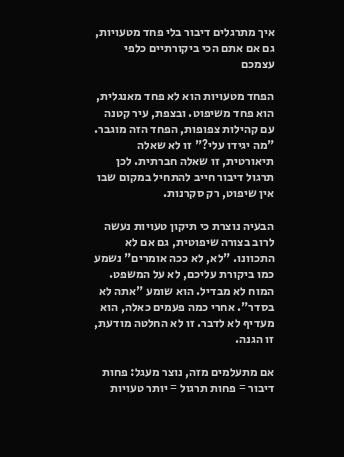איך מתרגלים דיבור בלי פחד מטעויות, גם אם אתם הכי ביקורתיים כלפי עצמכם

הפחד מטעויות הוא לא פחד מאנגלית, הוא פחד משיפוט. ובצפת, עיר קטנה עם קהילות צפופות, הפחד הזה מוגבר. "מה יגידו עלי?" זו לא שאלה תיאורטית, זו שאלה חברתית. לכן תרגול דיבור חייב להתחיל במקום שבו אין שיפוט, רק סקרנות.

הבעיה נוצרת כי תיקון טעויות נעשה לרוב בצורה שיפוטית, גם אם לא התכוונו. "לא, לא ככה אומרים" נשמע כמו ביקורת עליכם, לא על המשפט. המוח לא מבדיל. הוא שומע "אתה לא בסדר". אחרי כמה פעמים כאלה, הוא מעדיף לא לדבר. זו לא החלטה מודעת, זו הגנה.

אם מתעלמים מזה, נוצר מעגל: פחות דיבור = פחות תרגול = יותר טעויות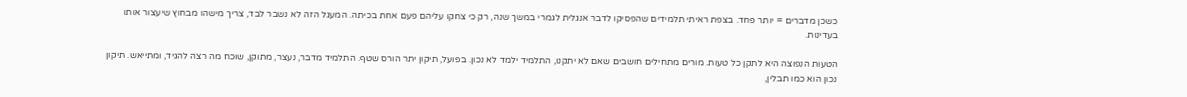כשכן מדברים = יותר פחד. בצפת ראיתי תלמידים שהפסיקו לדבר אנגלית לגמרי במשך שנה, רק כי צחקו עליהם פעם אחת בכיתה. המעגל הזה לא נשבר לבד, צריך מישהו מבחוץ שיעצור אותו בעדינות.

הטעות הנפוצה היא לתקן כל טעות. מורים מתחילים חושבים שאם לא יתקנו, התלמיד ילמד לא נכון. בפועל, תיקון יתר הורס שטף. התלמיד מדבר, נעצר, מתוקן, שוכח מה רצה להגיד, ומתייאש. תיקון נכון הוא כמו תבלין,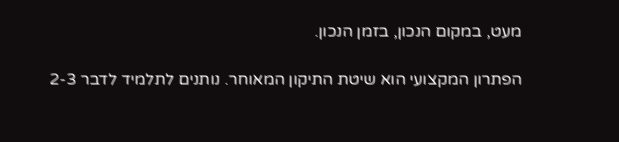מעט, במקום הנכון, בזמן הנכון.

הפתרון המקצועי הוא שיטת התיקון המאוחר. נותנים לתלמיד לדבר 2-3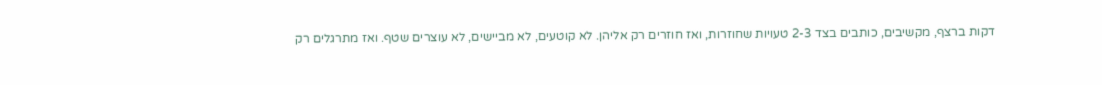דקות ברצף, מקשיבים, כותבים בצד 2-3 טעויות שחוזרות, ואז חוזרים רק אליהן. לא קוטעים, לא מביישים, לא עוצרים שטף. ואז מתרגלים רק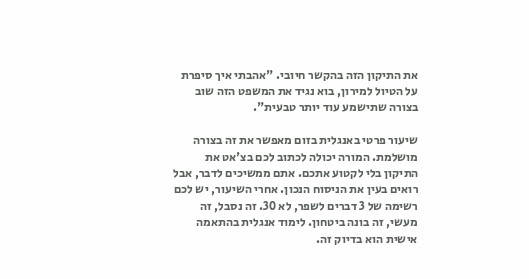את התיקון הזה בהקשר חיובי. "אהבתי איך סיפרת על הטיול למירון, בוא נגיד את המשפט הזה שוב בצורה שתישמע עוד יותר טבעית".

שיעור פרטי באנגלית בזום מאפשר את זה בצורה מושלמת. המורה יכולה לכתוב לכם בצ'אט את התיקון בלי לקטוע אתכם. אתם ממשיכים לדבר, אבל רואים בעין את הניסוח הנכון. אחרי השיעור, יש לכם רשימה של 3 דברים לשפר, לא 30. זה נסבל, זה מעשי, זה בונה ביטחון. לימוד אנגלית בהתאמה אישית הוא בדיוק זה.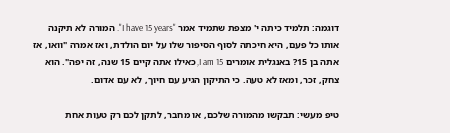דוגמה: תלמיד כיתה י' מצפת שתמיד אמר "I have 15 years". המורה לא תיקנה אותו כל פעם, היא חיכתה לסוף הסיפור שלו על יום הולדת, ואז אמרה "וואו, אז אתה בן 15? באנגלית אומרים I am 15, כאילו אתה קיים 15 שנה, זה יפה". הוא צחק, זכר, ומאז לא טעה. כי התיקון הגיע עם חיוך, לא עם אדום.

טיפ מעשי: תבקשו מהמורה שלכם, או מחבר, לתקן לכם רק טעות אחת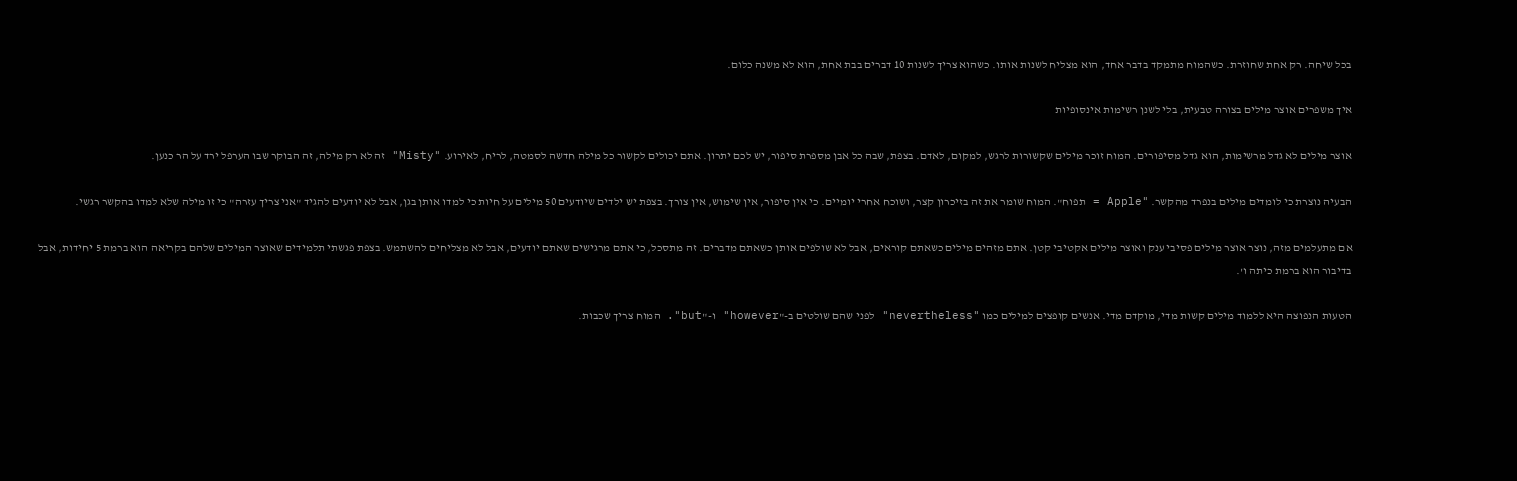בכל שיחה. רק אחת שחוזרת. כשהמוח מתמקד בדבר אחד, הוא מצליח לשנות אותו. כשהוא צריך לשנות 10 דברים בבת אחת, הוא לא משנה כלום.

איך משפרים אוצר מילים בצורה טבעית, בלי לשנן רשימות אינסופיות

אוצר מילים לא גדל מרשימות, הוא גדל מסיפורים. המוח זוכר מילים שקשורות לרגש, למקום, לאדם. בצפת, שבה כל אבן מספרת סיפור, יש לכם יתרון. אתם יכולים לקשור כל מילה חדשה לסמטה, לריח, לאירוע. "Misty" זה לא רק מילה, זה הבוקר שבו הערפל ירד על הר כנען.

הבעיה נוצרת כי לומדים מילים בנפרד מהקשר. "Apple = תפוח". המוח שומר את זה בזיכרון קצר, ושוכח אחרי יומיים. כי אין סיפור, אין שימוש, אין צורך. בצפת יש ילדים שיודעים 50 מילים על חיות כי למדו אותן בגן, אבל לא יודעים להגיד "אני צריך עזרה" כי זו מילה שלא למדו בהקשר רגשי.

אם מתעלמים מזה, נוצר אוצר מילים פסיבי ענק ואוצר מילים אקטיבי קטן. אתם מזהים מילים כשאתם קוראים, אבל לא שולפים אותן כשאתם מדברים. זה מתסכל, כי אתם מרגישים שאתם יודעים, אבל לא מצליחים להשתמש. בצפת פגשתי תלמידים שאוצר המילים שלהם בקריאה הוא ברמת 5 יחידות, אבל בדיבור הוא ברמת כיתה ו'.

הטעות הנפוצה היא ללמוד מילים קשות מדי, מוקדם מדי. אנשים קופצים למילים כמו "nevertheless" לפני שהם שולטים ב-"however" ו-"but". המוח צריך שכבות.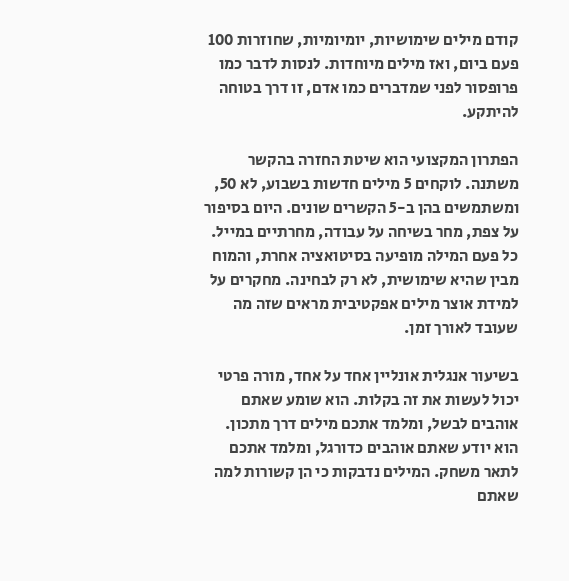קודם מילים שימושיות, יומיומיות, שחוזרות 100 פעם ביום, ואז מילים מיוחדות. לנסות לדבר כמו פרופסור לפני שמדברים כמו אדם, זו דרך בטוחה להיתקע.

הפתרון המקצועי הוא שיטת החזרה בהקשר משתנה. לוקחים 5 מילים חדשות בשבוע, לא 50, ומשתמשים בהן ב-5 הקשרים שונים. היום בסיפור על צפת, מחר בשיחה על עבודה, מחרתיים במייל. כל פעם המילה מופיעה בסיטואציה אחרת, והמוח מבין שהיא שימושית, לא רק לבחינה. מחקרים על למידת אוצר מילים אפקטיבית מראים שזה מה שעובד לאורך זמן.

בשיעור אנגלית אונליין אחד על אחד, מורה פרטי יכול לעשות את זה בקלות. הוא שומע שאתם אוהבים לבשל, ומלמד אתכם מילים דרך מתכון. הוא יודע שאתם אוהבים כדורגל, ומלמד אתכם לתאר משחק. המילים נדבקות כי הן קשורות למה שאתם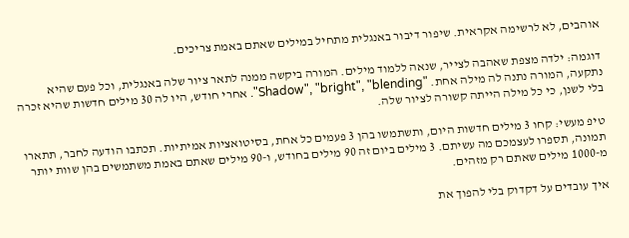אוהבים, לא לרשימה אקראית. שיפור דיבור באנגלית מתחיל במילים שאתם באמת צריכים.

דוגמה: ילדה מצפת שאהבה לצייר, שנאה ללמוד מילים. המורה ביקשה ממנה לתאר ציור שלה באנגלית, וכל פעם שהיא נתקעה, המורה נתנה לה מילה אחת. "Shadow", "bright", "blending". אחרי חודש, היו לה 30 מילים חדשות שהיא זכרה בלי לשנן, כי כל מילה הייתה קשורה לציור שלה.

טיפ מעשי: קחו 3 מילים חדשות היום, ותשתמשו בהן 3 פעמים כל אחת, בסיטואציות אמיתיות. תכתבו הודעה לחבר, תתארו תמונה, תספרו לעצמכם מה עשיתם. 3 מילים ביום זה 90 מילים בחודש, ו-90 מילים שאתם באמת משתמשים בהן שוות יותר מ-1000 מילים שאתם רק מזהים.

איך עובדים על דקדוק בלי להפוך את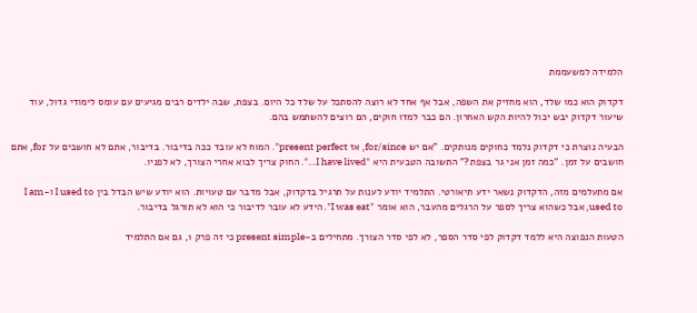הלמידה למשעממת

דקדוק הוא כמו שלד, הוא מחזיק את השפה, אבל אף אחד לא רוצה להסתכל על שלד כל היום. בצפת, שבה ילדים רבים מגיעים עם עומס לימודי גדול, עוד שיעור דקדוק יבש יכול להיות הקש האחרון. הם כבר למדו חוקים, הם רוצים להשתמש בהם.

הבעיה נוצרת כי דקדוק נלמד כחוקים מנותקים. "אם יש for/since, אז present perfect". המוח לא עובד ככה בדיבור. בדיבור, אתם לא חושבים על for, אתם חושבים על זמן. "כמה זמן אני גר בצפת?" התשובה הטבעית היא "I have lived…". החוק צריך לבוא אחרי הצורך, לא לפניו.

אם מתעלמים מזה, הדקדוק נשאר ידע תיאורטי. התלמיד יודע לענות על תרגיל בדקדוק, אבל מדבר עם טעויות. הוא יודע שיש הבדל בין I used to ו-I am used to, אבל כשהוא צריך לספר על הרגלים מהעבר, הוא אומר "I was eat". הידע לא עובר לדיבור כי הוא לא תורגל בדיבור.

הטעות הנפוצה היא ללמד דקדוק לפי סדר הספר, לא לפי סדר הצורך. מתחילים ב-present simple כי זה פרק 1, גם אם התלמיד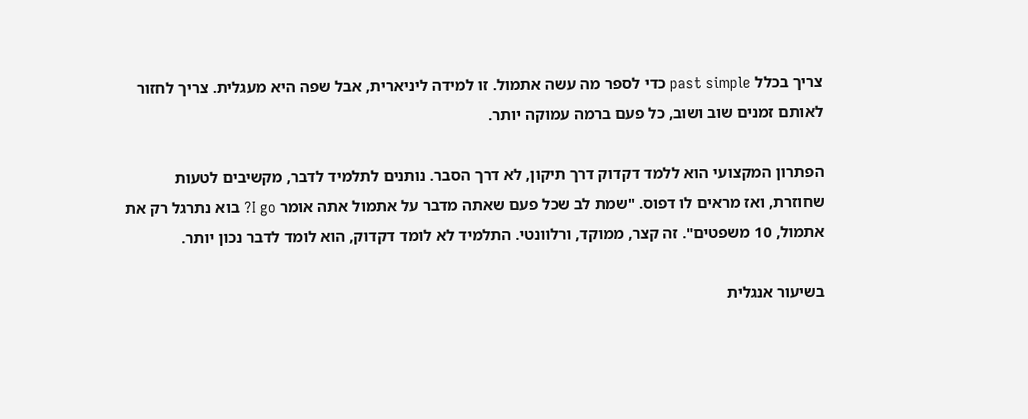צריך בכלל past simple כדי לספר מה עשה אתמול. זו למידה ליניארית, אבל שפה היא מעגלית. צריך לחזור לאותם זמנים שוב ושוב, כל פעם ברמה עמוקה יותר.

הפתרון המקצועי הוא ללמד דקדוק דרך תיקון, לא דרך הסבר. נותנים לתלמיד לדבר, מקשיבים לטעות שחוזרת, ואז מראים לו דפוס. "שמת לב שכל פעם שאתה מדבר על אתמול אתה אומר I go? בוא נתרגל רק את אתמול, 10 משפטים". זה קצר, ממוקד, ורלוונטי. התלמיד לא לומד דקדוק, הוא לומד לדבר נכון יותר.

בשיעור אנגלית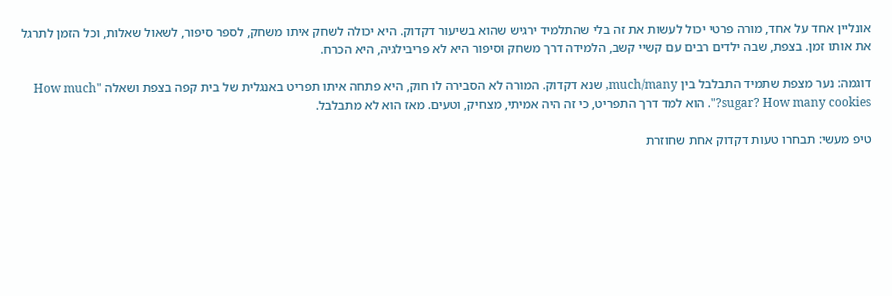אונליין אחד על אחד, מורה פרטי יכול לעשות את זה בלי שהתלמיד ירגיש שהוא בשיעור דקדוק. היא יכולה לשחק איתו משחק, לספר סיפור, לשאול שאלות, וכל הזמן לתרגל את אותו זמן. בצפת, שבה ילדים רבים עם קשיי קשב, הלמידה דרך משחק וסיפור היא לא פריבילגיה, היא הכרח.

דוגמה: נער מצפת שתמיד התבלבל בין much/many, שנא דקדוק. המורה לא הסבירה לו חוק, היא פתחה איתו תפריט באנגלית של בית קפה בצפת ושאלה "How much sugar? How many cookies?". הוא למד דרך התפריט, כי זה היה אמיתי, מצחיק, וטעים. מאז הוא לא מתבלבל.

טיפ מעשי: תבחרו טעות דקדוק אחת שחוזרת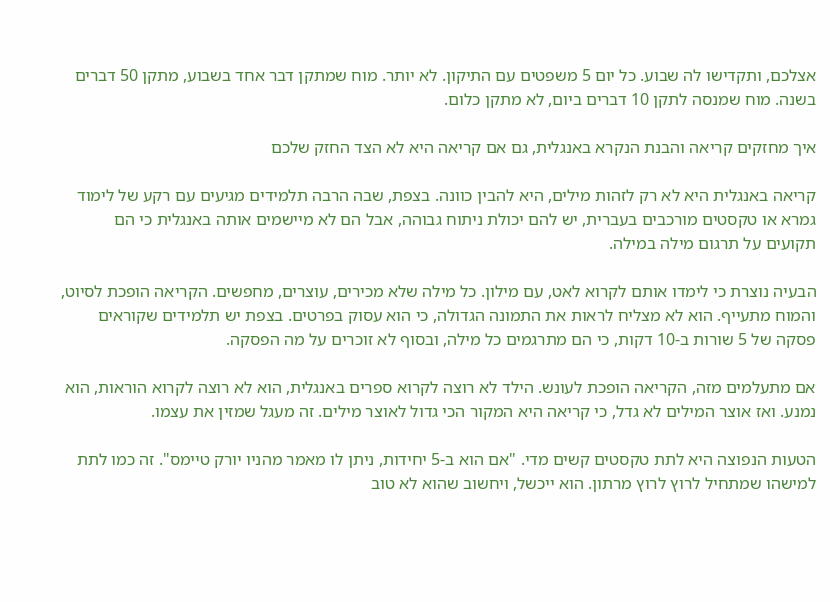אצלכם, ותקדישו לה שבוע. כל יום 5 משפטים עם התיקון. לא יותר. מוח שמתקן דבר אחד בשבוע, מתקן 50 דברים בשנה. מוח שמנסה לתקן 10 דברים ביום, לא מתקן כלום.

איך מחזקים קריאה והבנת הנקרא באנגלית, גם אם קריאה היא לא הצד החזק שלכם

קריאה באנגלית היא לא רק לזהות מילים, היא להבין כוונה. בצפת, שבה הרבה תלמידים מגיעים עם רקע של לימוד גמרא או טקסטים מורכבים בעברית, יש להם יכולת ניתוח גבוהה, אבל הם לא מיישמים אותה באנגלית כי הם תקועים על תרגום מילה במילה.

הבעיה נוצרת כי לימדו אותם לקרוא לאט, עם מילון. כל מילה שלא מכירים, עוצרים, מחפשים. הקריאה הופכת לסיוט, והמוח מתעייף. הוא לא מצליח לראות את התמונה הגדולה, כי הוא עסוק בפרטים. בצפת יש תלמידים שקוראים פסקה של 5 שורות ב-10 דקות, כי הם מתרגמים כל מילה, ובסוף לא זוכרים על מה הפסקה.

אם מתעלמים מזה, הקריאה הופכת לעונש. הילד לא רוצה לקרוא ספרים באנגלית, הוא לא רוצה לקרוא הוראות, הוא נמנע. ואז אוצר המילים לא גדל, כי קריאה היא המקור הכי גדול לאוצר מילים. זה מעגל שמזין את עצמו.

הטעות הנפוצה היא לתת טקסטים קשים מדי. "אם הוא ב-5 יחידות, ניתן לו מאמר מהניו יורק טיימס". זה כמו לתת למישהו שמתחיל לרוץ לרוץ מרתון. הוא ייכשל, ויחשוב שהוא לא טוב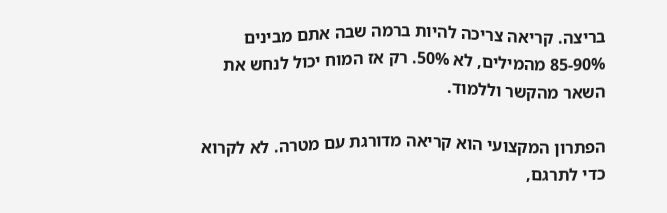בריצה. קריאה צריכה להיות ברמה שבה אתם מבינים 85-90% מהמילים, לא 50%. רק אז המוח יכול לנחש את השאר מהקשר וללמוד.

הפתרון המקצועי הוא קריאה מדורגת עם מטרה. לא לקרוא כדי לתרגם,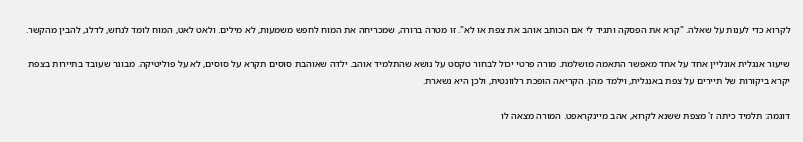לקרוא כדי לענות על שאלה. "קרא את הפסקה ותגיד לי אם הכותב אוהב את צפת או לא". זו מטרה ברורה, שמכריחה את המוח לחפש משמעות, לא מילים. ולאט לאט, המוח לומד לנחש, לדלג, להבין מהקשר.

שיעור אנגלית אונליין אחד על אחד מאפשר התאמה מושלמת. מורה פרטי יכול לבחור טקסט על נושא שהתלמיד אוהב. ילדה שאוהבת סוסים תקרא על סוסים, לא על פוליטיקה. מבוגר שעובד בתיירות בצפת יקרא ביקורות של תיירים על צפת באנגלית, וילמד מהן. הקריאה הופכת רלוונטית, ולכן היא נשארת.

דוגמה: תלמיד כיתה ז' מצפת ששנא לקרוא, אהב מיינקראפט. המורה מצאה לו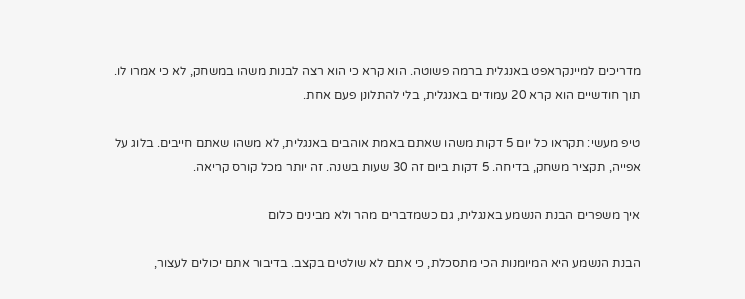מדריכים למיינקראפט באנגלית ברמה פשוטה. הוא קרא כי הוא רצה לבנות משהו במשחק, לא כי אמרו לו. תוך חודשיים הוא קרא 20 עמודים באנגלית, בלי להתלונן פעם אחת.

טיפ מעשי: תקראו כל יום 5 דקות משהו שאתם באמת אוהבים באנגלית, לא משהו שאתם חייבים. בלוג על אפייה, תקציר משחק, בדיחה. 5 דקות ביום זה 30 שעות בשנה. זה יותר מכל קורס קריאה.

איך משפרים הבנת הנשמע באנגלית, גם כשמדברים מהר ולא מבינים כלום

הבנת הנשמע היא המיומנות הכי מתסכלת, כי אתם לא שולטים בקצב. בדיבור אתם יכולים לעצור,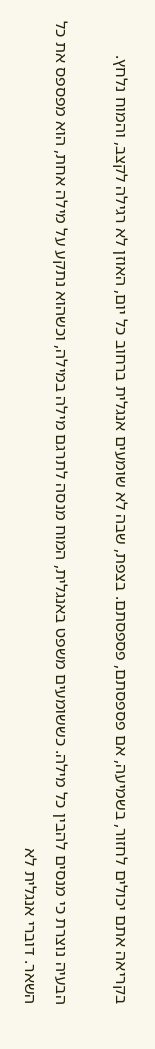בקריאה אתם יכולים לחזור, בשמיעה, אם פספסתם, פספסתם. בצפת, שבה לא שומעים אנגלית ברחוב כל יום, האוזן לא רגילה לקצב, והמוח נלחץ.

הבעיה נוצרת כי מנסים להבין כל מילה. כששומעים משפט באנגלית, המוח מנסה לתרגם מילה במילה, וכשהוא נתקע על מילה אחת, הוא מפספס את כל השאר. דוברי אנגלית לא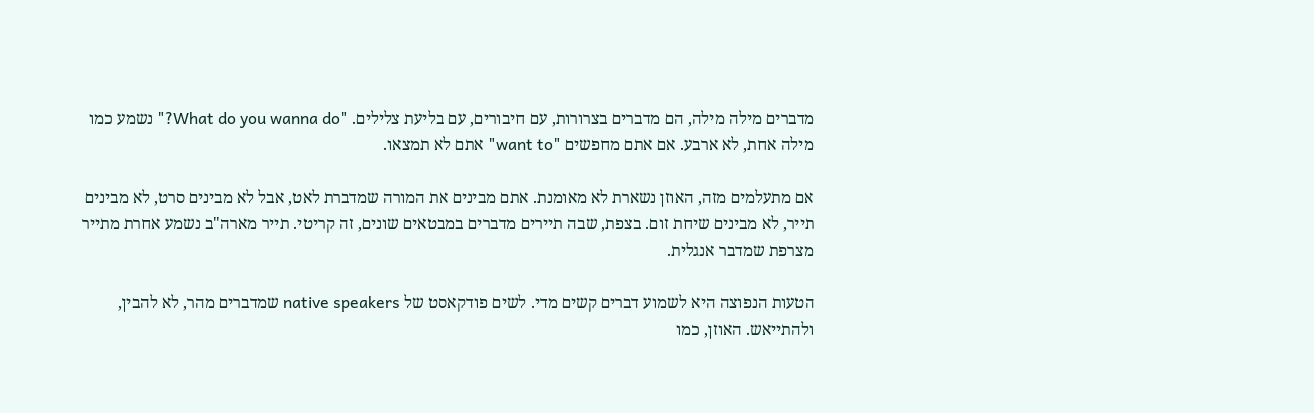מדברים מילה מילה, הם מדברים בצרורות, עם חיבורים, עם בליעת צלילים. "What do you wanna do?" נשמע כמו מילה אחת, לא ארבע. אם אתם מחפשים "want to" אתם לא תמצאו.

אם מתעלמים מזה, האוזן נשארת לא מאומנת. אתם מבינים את המורה שמדברת לאט, אבל לא מבינים סרט, לא מבינים תייר, לא מבינים שיחת זום. בצפת, שבה תיירים מדברים במבטאים שונים, זה קריטי. תייר מארה"ב נשמע אחרת מתייר מצרפת שמדבר אנגלית.

הטעות הנפוצה היא לשמוע דברים קשים מדי. לשים פודקאסט של native speakers שמדברים מהר, לא להבין, ולהתייאש. האוזן, כמו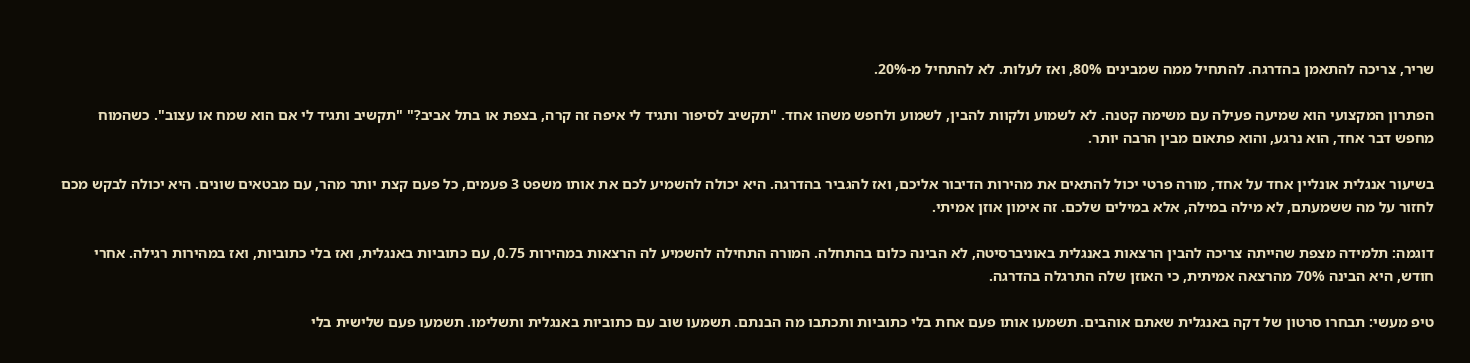שריר, צריכה להתאמן בהדרגה. להתחיל ממה שמבינים 80%, ואז לעלות. לא להתחיל מ-20%.

הפתרון המקצועי הוא שמיעה פעילה עם משימה קטנה. לא לשמוע ולקוות להבין, לשמוע ולחפש משהו אחד. "תקשיב לסיפור ותגיד לי איפה זה קרה, בצפת או בתל אביב?" "תקשיב ותגיד לי אם הוא שמח או עצוב". כשהמוח מחפש דבר אחד, הוא נרגע, והוא פתאום מבין הרבה יותר.

בשיעור אנגלית אונליין אחד על אחד, מורה פרטי יכול להתאים את מהירות הדיבור אליכם, ואז להגביר בהדרגה. היא יכולה להשמיע לכם את אותו משפט 3 פעמים, כל פעם קצת יותר מהר, עם מבטאים שונים. היא יכולה לבקש מכם לחזור על מה ששמעתם, לא מילה במילה, אלא במילים שלכם. זה אימון אוזן אמיתי.

דוגמה: תלמידה מצפת שהייתה צריכה להבין הרצאות באנגלית באוניברסיטה, לא הבינה כלום בהתחלה. המורה התחילה להשמיע לה הרצאות במהירות 0.75, עם כתוביות באנגלית, ואז בלי כתוביות, ואז במהירות רגילה. אחרי חודש, היא הבינה 70% מהרצאה אמיתית, כי האוזן שלה התרגלה בהדרגה.

טיפ מעשי: תבחרו סרטון של דקה באנגלית שאתם אוהבים. תשמעו אותו פעם אחת בלי כתוביות ותכתבו מה הבנתם. תשמעו שוב עם כתוביות באנגלית ותשלימו. תשמעו פעם שלישית בלי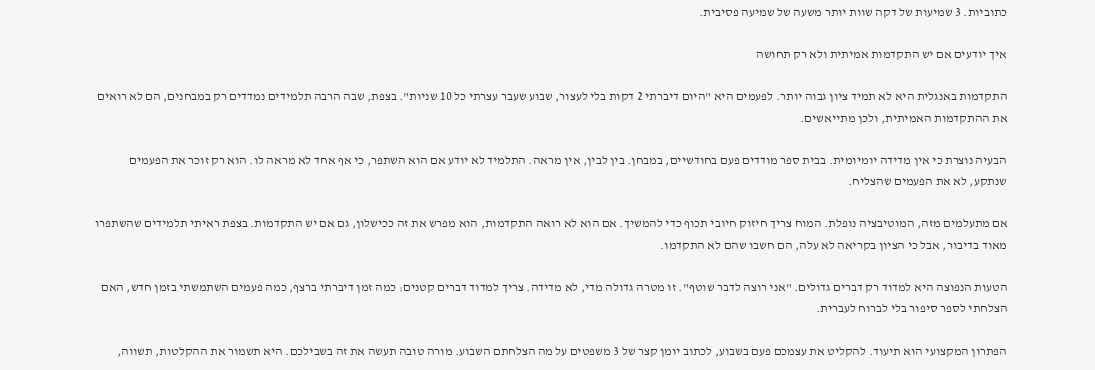כתוביות. 3 שמיעות של דקה שוות יותר משעה של שמיעה פסיבית.

איך יודעים אם יש התקדמות אמיתית ולא רק תחושה

התקדמות באנגלית היא לא תמיד ציון גבוה יותר. לפעמים היא "היום דיברתי 2 דקות בלי לעצור, שבוע שעבר עצרתי כל 10 שניות". בצפת, שבה הרבה תלמידים נמדדים רק במבחנים, הם לא רואים את ההתקדמות האמיתית, ולכן מתייאשים.

הבעיה נוצרת כי אין מדידה יומיומית. בבית ספר מודדים פעם בחודשיים, במבחן. בין לבין, אין מראה. התלמיד לא יודע אם הוא השתפר, כי אף אחד לא מראה לו. הוא רק זוכר את הפעמים שנתקע, לא את הפעמים שהצליח.

אם מתעלמים מזה, המוטיבציה נופלת. המוח צריך חיזוק חיובי תכוף כדי להמשיך. אם הוא לא רואה התקדמות, הוא מפרש את זה ככישלון, גם אם יש התקדמות. בצפת ראיתי תלמידים שהשתפרו מאוד בדיבור, אבל כי הציון בקריאה לא עלה, הם חשבו שהם לא התקדמו.

הטעות הנפוצה היא למדוד רק דברים גדולים. "אני רוצה לדבר שוטף". זו מטרה גדולה מדי, לא מדידה. צריך למדוד דברים קטנים: כמה זמן דיברתי ברצף, כמה פעמים השתמשתי בזמן חדש, האם הצלחתי לספר סיפור בלי לברוח לעברית.

הפתרון המקצועי הוא תיעוד. להקליט את עצמכם פעם בשבוע, לכתוב יומן קצר של 3 משפטים על מה הצלחתם השבוע. מורה טובה תעשה את זה בשבילכם. היא תשמור את ההקלטות, תשווה,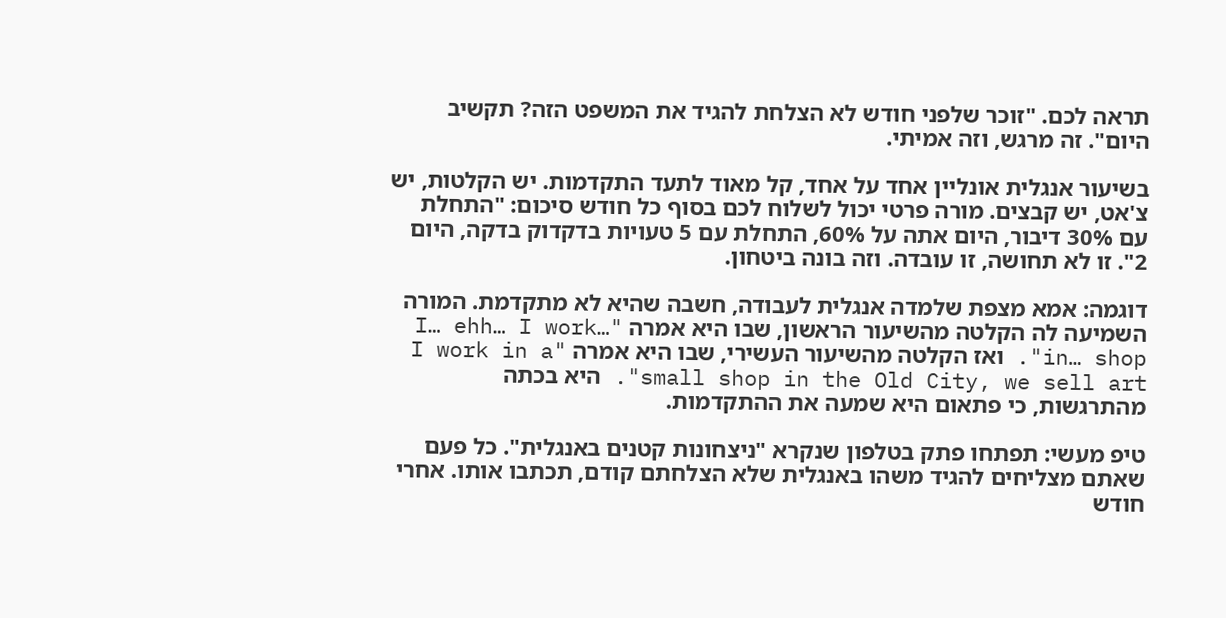תראה לכם. "זוכר שלפני חודש לא הצלחת להגיד את המשפט הזה? תקשיב היום". זה מרגש, וזה אמיתי.

בשיעור אנגלית אונליין אחד על אחד, קל מאוד לתעד התקדמות. יש הקלטות, יש צ'אט, יש קבצים. מורה פרטי יכול לשלוח לכם בסוף כל חודש סיכום: "התחלת עם 30% דיבור, היום אתה על 60%, התחלת עם 5 טעויות בדקדוק בדקה, היום 2". זו לא תחושה, זו עובדה. וזה בונה ביטחון.

דוגמה: אמא מצפת שלמדה אנגלית לעבודה, חשבה שהיא לא מתקדמת. המורה השמיעה לה הקלטה מהשיעור הראשון, שבו היא אמרה "I… ehh… I work… in… shop". ואז הקלטה מהשיעור העשירי, שבו היא אמרה "I work in a small shop in the Old City, we sell art". היא בכתה מהתרגשות, כי פתאום היא שמעה את ההתקדמות.

טיפ מעשי: תפתחו פתק בטלפון שנקרא "ניצחונות קטנים באנגלית". כל פעם שאתם מצליחים להגיד משהו באנגלית שלא הצלחתם קודם, תכתבו אותו. אחרי חודש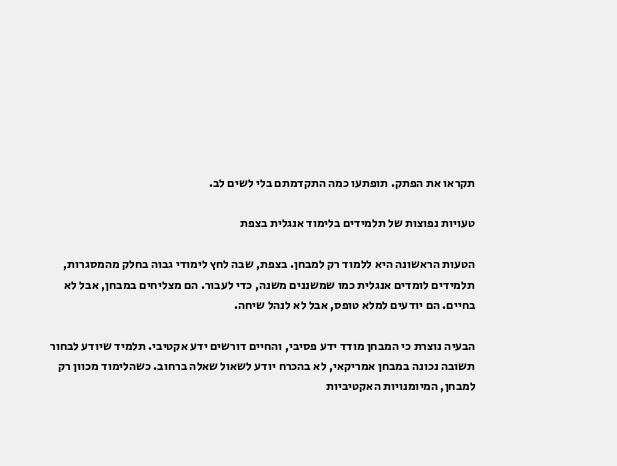תקראו את הפתק. תופתעו כמה התקדמתם בלי לשים לב.

טעויות נפוצות של תלמידים בלימוד אנגלית בצפת

הטעות הראשונה היא ללמוד רק למבחן. בצפת, שבה לחץ לימודי גבוה בחלק מהמסגרות, תלמידים לומדים אנגלית כמו שמשננים משנה, כדי לעבור. הם מצליחים במבחן, אבל לא בחיים. הם יודעים למלא טופס, אבל לא לנהל שיחה.

הבעיה נוצרת כי המבחן מודד ידע פסיבי, והחיים דורשים ידע אקטיבי. תלמיד שיודע לבחור תשובה נכונה במבחן אמריקאי, לא בהכרח יודע לשאול שאלה ברחוב. כשהלימוד מכוון רק למבחן, המיומנויות האקטיביות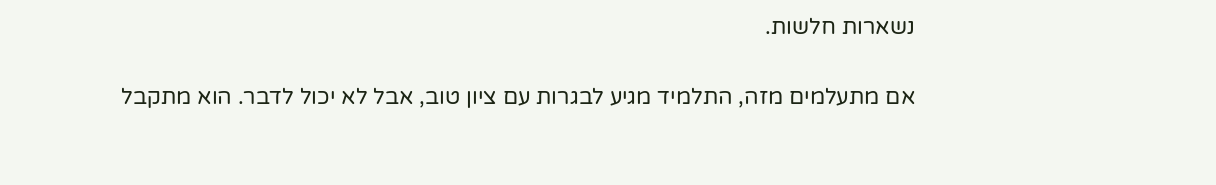נשארות חלשות.

אם מתעלמים מזה, התלמיד מגיע לבגרות עם ציון טוב, אבל לא יכול לדבר. הוא מתקבל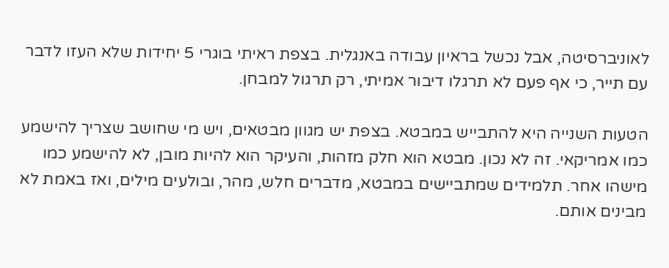לאוניברסיטה, אבל נכשל בראיון עבודה באנגלית. בצפת ראיתי בוגרי 5 יחידות שלא העזו לדבר עם תייר, כי אף פעם לא תרגלו דיבור אמיתי, רק תרגול למבחן.

הטעות השנייה היא להתבייש במבטא. בצפת יש מגוון מבטאים, ויש מי שחושב שצריך להישמע כמו אמריקאי. זה לא נכון. מבטא הוא חלק מזהות, והעיקר הוא להיות מובן, לא להישמע כמו מישהו אחר. תלמידים שמתביישים במבטא, מדברים חלש, מהר, ובולעים מילים, ואז באמת לא מבינים אותם.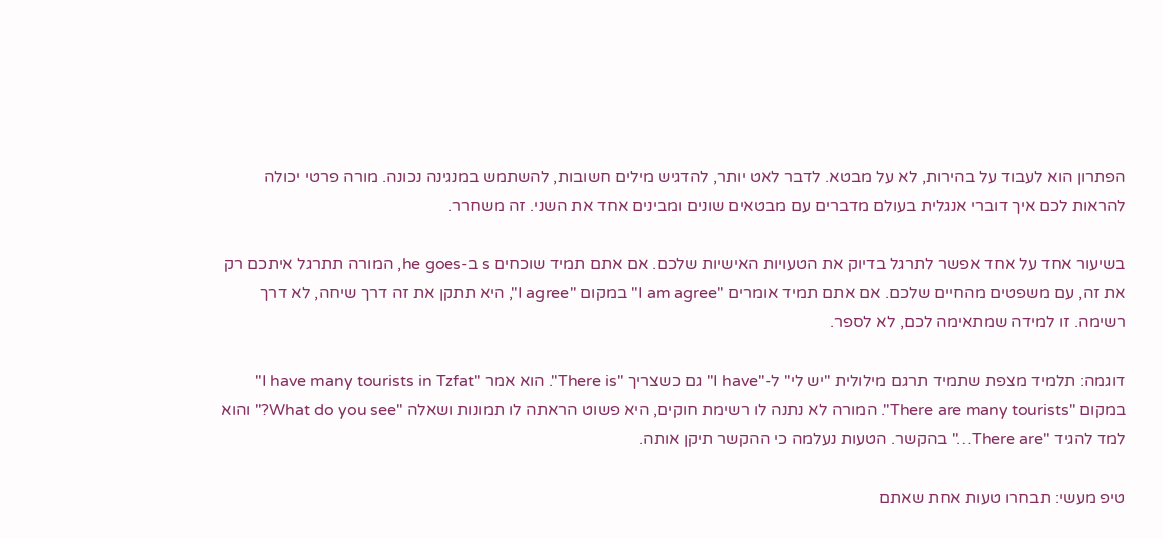הפתרון הוא לעבוד על בהירות, לא על מבטא. לדבר לאט יותר, להדגיש מילים חשובות, להשתמש במנגינה נכונה. מורה פרטי יכולה להראות לכם איך דוברי אנגלית בעולם מדברים עם מבטאים שונים ומבינים אחד את השני. זה משחרר.

בשיעור אחד על אחד אפשר לתרגל בדיוק את הטעויות האישיות שלכם. אם אתם תמיד שוכחים s ב-he goes, המורה תתרגל איתכם רק את זה, עם משפטים מהחיים שלכם. אם אתם תמיד אומרים "I am agree" במקום "I agree", היא תתקן את זה דרך שיחה, לא דרך רשימה. זו למידה שמתאימה לכם, לא לספר.

דוגמה: תלמיד מצפת שתמיד תרגם מילולית "יש לי" ל-"I have" גם כשצריך "There is". הוא אמר "I have many tourists in Tzfat" במקום "There are many tourists". המורה לא נתנה לו רשימת חוקים, היא פשוט הראתה לו תמונות ושאלה "What do you see?" והוא למד להגיד "There are…" בהקשר. הטעות נעלמה כי ההקשר תיקן אותה.

טיפ מעשי: תבחרו טעות אחת שאתם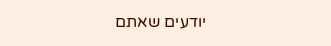יודעים שאתם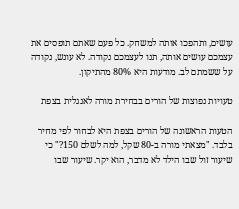עושים, ותהפכו אותה למשחק. כל פעם שאתם תופסים את עצמכם עושים אותה, תנו לעצמכם נקודה. לא עונש, נקודה על ששמתם לב. מודעות היא 80% מהתיקון.

טעויות נפוצות של הורים בבחירת מורה לאנגלית בצפת

הטעות הראשונה של הורים בצפת היא לבחור לפי מחיר בלבד. "מצאתי מורה ב-80 שקל, למה לשלם 150?" כי שיעור זול שבו הילד לא מדבר, הוא יקר. שיעור שבו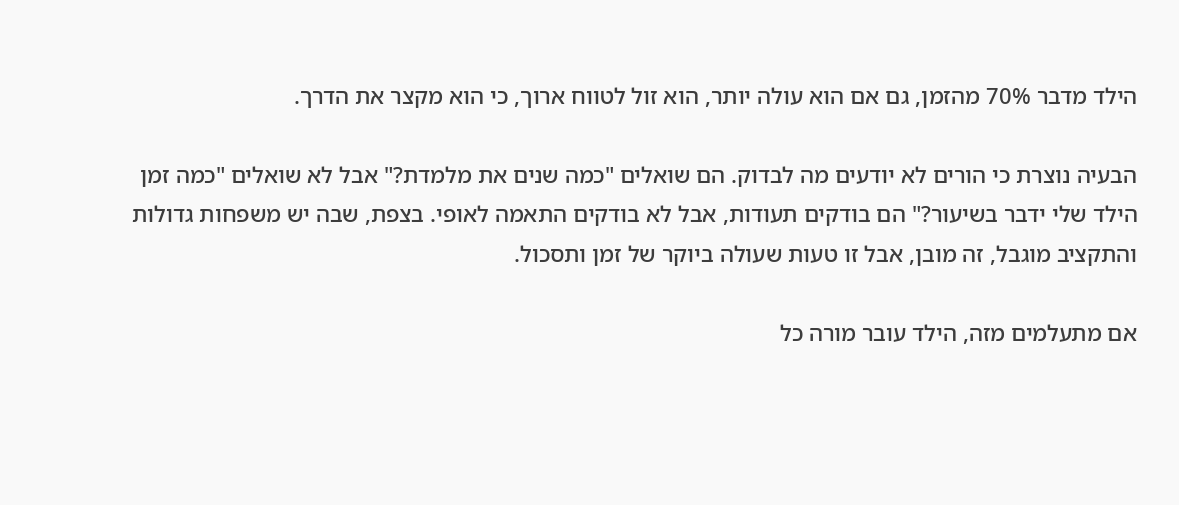הילד מדבר 70% מהזמן, גם אם הוא עולה יותר, הוא זול לטווח ארוך, כי הוא מקצר את הדרך.

הבעיה נוצרת כי הורים לא יודעים מה לבדוק. הם שואלים "כמה שנים את מלמדת?" אבל לא שואלים "כמה זמן הילד שלי ידבר בשיעור?" הם בודקים תעודות, אבל לא בודקים התאמה לאופי. בצפת, שבה יש משפחות גדולות והתקציב מוגבל, זה מובן, אבל זו טעות שעולה ביוקר של זמן ותסכול.

אם מתעלמים מזה, הילד עובר מורה כל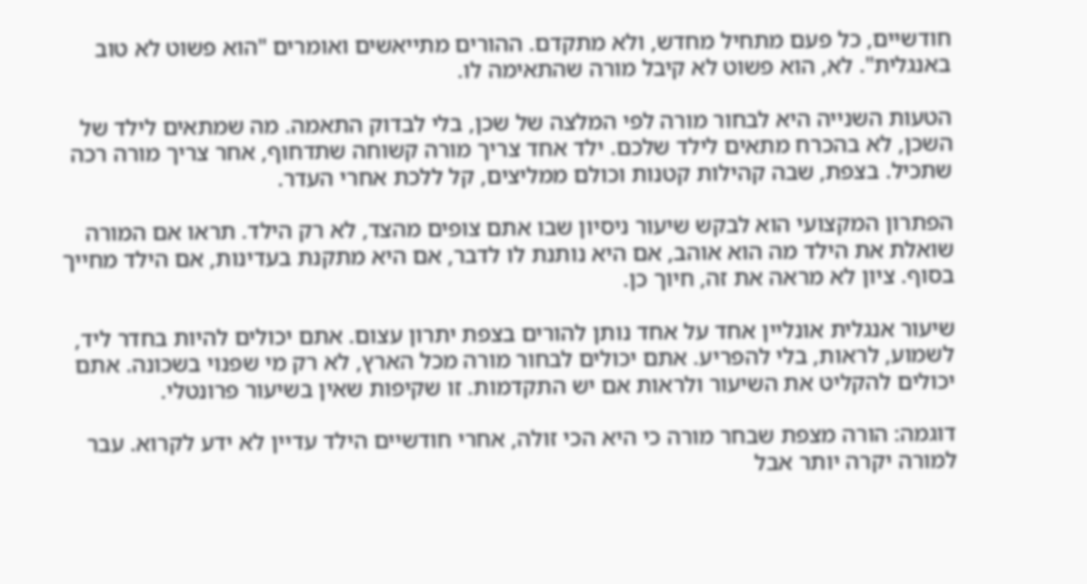חודשיים, כל פעם מתחיל מחדש, ולא מתקדם. ההורים מתייאשים ואומרים "הוא פשוט לא טוב באנגלית". לא, הוא פשוט לא קיבל מורה שהתאימה לו.

הטעות השנייה היא לבחור מורה לפי המלצה של שכן, בלי לבדוק התאמה. מה שמתאים לילד של השכן, לא בהכרח מתאים לילד שלכם. ילד אחד צריך מורה קשוחה שתדחוף, אחר צריך מורה רכה שתכיל. בצפת, שבה קהילות קטנות וכולם ממליצים, קל ללכת אחרי העדר.

הפתרון המקצועי הוא לבקש שיעור ניסיון שבו אתם צופים מהצד, לא רק הילד. תראו אם המורה שואלת את הילד מה הוא אוהב, אם היא נותנת לו לדבר, אם היא מתקנת בעדינות, אם הילד מחייך בסוף. ציון לא מראה את זה, חיוך כן.

שיעור אנגלית אונליין אחד על אחד נותן להורים בצפת יתרון עצום. אתם יכולים להיות בחדר ליד, לשמוע, לראות, בלי להפריע. אתם יכולים לבחור מורה מכל הארץ, לא רק מי שפנוי בשכונה. אתם יכולים להקליט את השיעור ולראות אם יש התקדמות. זו שקיפות שאין בשיעור פרונטלי.

דוגמה: הורה מצפת שבחר מורה כי היא הכי זולה, אחרי חודשיים הילד עדיין לא ידע לקרוא. עבר למורה יקרה יותר אבל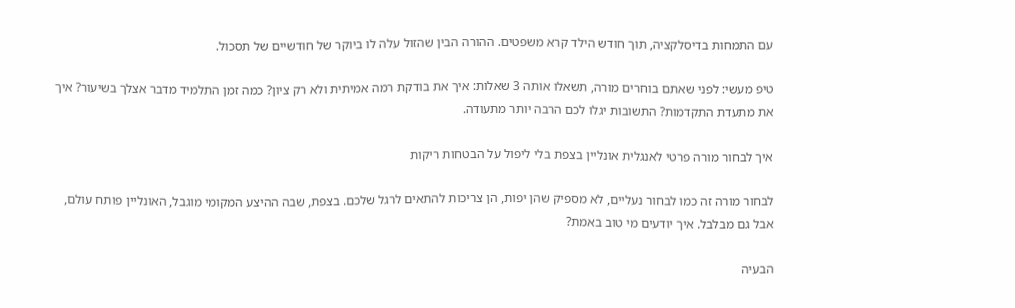עם התמחות בדיסלקציה, תוך חודש הילד קרא משפטים. ההורה הבין שהזול עלה לו ביוקר של חודשיים של תסכול.

טיפ מעשי: לפני שאתם בוחרים מורה, תשאלו אותה 3 שאלות: איך את בודקת רמה אמיתית ולא רק ציון? כמה זמן התלמיד מדבר אצלך בשיעור? איך את מתעדת התקדמות? התשובות יגלו לכם הרבה יותר מתעודה.

איך לבחור מורה פרטי לאנגלית אונליין בצפת בלי ליפול על הבטחות ריקות

לבחור מורה זה כמו לבחור נעליים, לא מספיק שהן יפות, הן צריכות להתאים לרגל שלכם. בצפת, שבה ההיצע המקומי מוגבל, האונליין פותח עולם, אבל גם מבלבל. איך יודעים מי טוב באמת?

הבעיה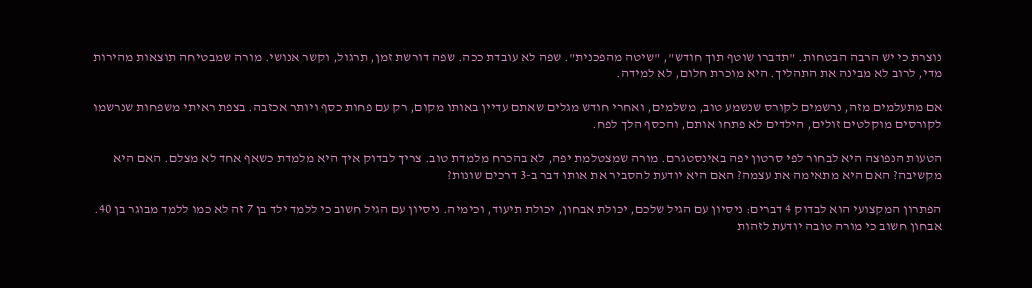נוצרת כי יש הרבה הבטחות. "תדברו שוטף תוך חודש", "שיטה מהפכנית". שפה לא עובדת ככה. שפה דורשת זמן, תרגול, וקשר אנושי. מורה שמבטיחה תוצאות מהירות מדי, לרוב לא מבינה את התהליך. היא מוכרת חלום, לא למידה.

אם מתעלמים מזה, נרשמים לקורס שנשמע טוב, משלמים, ואחרי חודש מגלים שאתם עדיין באותו מקום, רק עם פחות כסף ויותר אכזבה. בצפת ראיתי משפחות שנרשמו לקורסים מוקלטים זולים, הילדים לא פתחו אותם, והכסף הלך לפח.

הטעות הנפוצה היא לבחור לפי סרטון יפה באינסטגרם. מורה שמצטלמת יפה, לא בהכרח מלמדת טוב. צריך לבדוק איך היא מלמדת כשאף אחד לא מצלם. האם היא מקשיבה? האם היא מתאימה את עצמה? האם היא יודעת להסביר את אותו דבר ב-3 דרכים שונות?

הפתרון המקצועי הוא לבדוק 4 דברים: ניסיון עם הגיל שלכם, יכולת אבחון, יכולת תיעוד, וכימיה. ניסיון עם הגיל חשוב כי ללמד ילד בן 7 זה לא כמו ללמד מבוגר בן 40. אבחון חשוב כי מורה טובה יודעת לזהות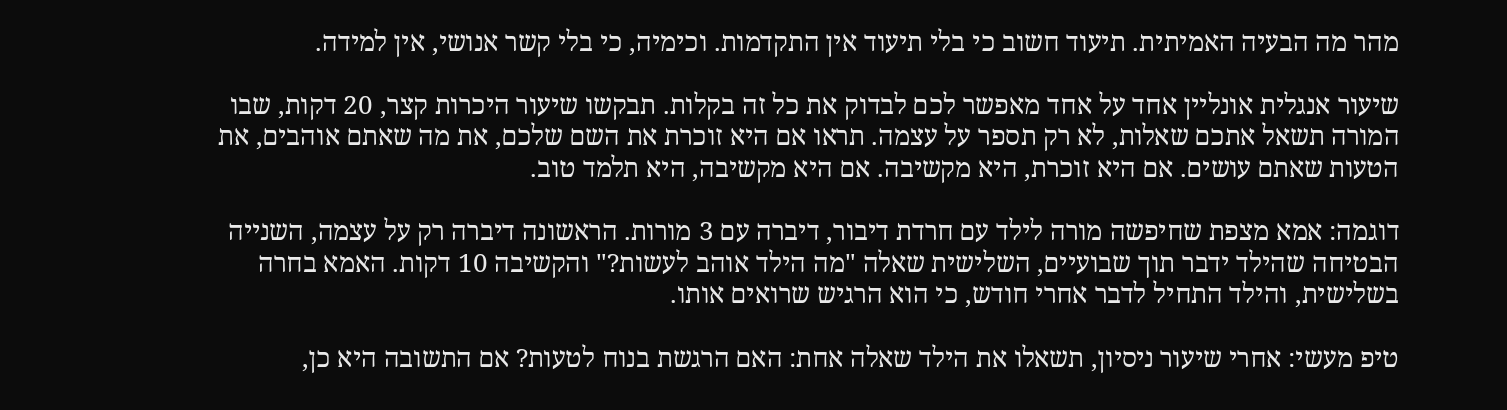מהר מה הבעיה האמיתית. תיעוד חשוב כי בלי תיעוד אין התקדמות. וכימיה, כי בלי קשר אנושי, אין למידה.

שיעור אנגלית אונליין אחד על אחד מאפשר לכם לבדוק את כל זה בקלות. תבקשו שיעור היכרות קצר, 20 דקות, שבו המורה תשאל אתכם שאלות, לא רק תספר על עצמה. תראו אם היא זוכרת את השם שלכם, את מה שאתם אוהבים, את הטעות שאתם עושים. אם היא זוכרת, היא מקשיבה. אם היא מקשיבה, היא תלמד טוב.

דוגמה: אמא מצפת שחיפשה מורה לילד עם חרדת דיבור, דיברה עם 3 מורות. הראשונה דיברה רק על עצמה, השנייה הבטיחה שהילד ידבר תוך שבועיים, השלישית שאלה "מה הילד אוהב לעשות?" והקשיבה 10 דקות. האמא בחרה בשלישית, והילד התחיל לדבר אחרי חודש, כי הוא הרגיש שרואים אותו.

טיפ מעשי: אחרי שיעור ניסיון, תשאלו את הילד שאלה אחת: האם הרגשת בנוח לטעות? אם התשובה היא כן,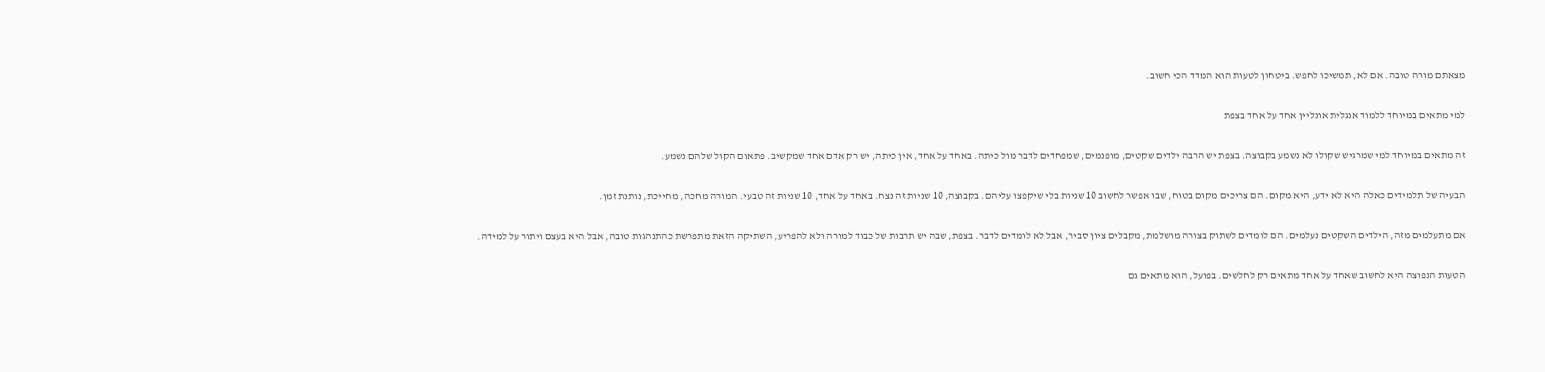מצאתם מורה טובה. אם לא, תמשיכו לחפש. ביטחון לטעות הוא המדד הכי חשוב.

למי מתאים במיוחד ללמוד אנגלית אונליין אחד על אחד בצפת

זה מתאים במיוחד למי שמרגיש שקולו לא נשמע בקבוצה. בצפת יש הרבה ילדים שקטים, מופנמים, שמפחדים לדבר מול כיתה. באחד על אחד, אין כיתה, יש רק אדם אחד שמקשיב. פתאום הקול שלהם נשמע.

הבעיה של תלמידים כאלה היא לא ידע, היא מקום. הם צריכים מקום בטוח, שבו אפשר לחשוב 10 שניות בלי שיקפצו עליהם. בקבוצה, 10 שניות זה נצח. באחד על אחד, 10 שניות זה טבעי. המורה מחכה, מחייכת, נותנת זמן.

אם מתעלמים מזה, הילדים השקטים נעלמים. הם לומדים לשתוק בצורה מושלמת, מקבלים ציון סביר, אבל לא לומדים לדבר. בצפת, שבה יש תרבות של כבוד למורה ולא להפריע, השתיקה הזאת מתפרשת כהתנהגות טובה, אבל היא בעצם ויתור על למידה.

הטעות הנפוצה היא לחשוב שאחד על אחד מתאים רק לחלשים. בפועל, הוא מתאים גם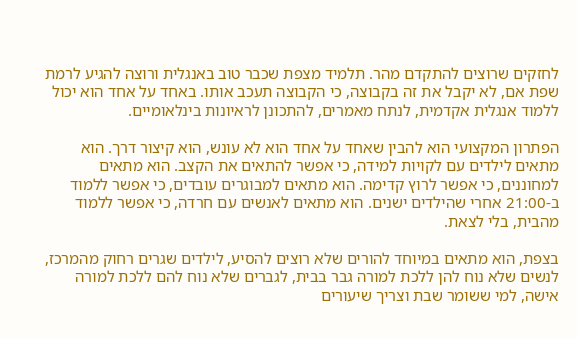לחזקים שרוצים להתקדם מהר. תלמיד מצפת שכבר טוב באנגלית ורוצה להגיע לרמת שפת אם, לא יקבל את זה בקבוצה, כי הקבוצה תעכב אותו. באחד על אחד הוא יכול ללמוד אנגלית אקדמית, לנתח מאמרים, להתכונן לראיונות בינלאומיים.

הפתרון המקצועי הוא להבין שאחד על אחד הוא לא עונש, הוא קיצור דרך. הוא מתאים לילדים עם לקויות למידה, כי אפשר להתאים את הקצב. הוא מתאים למחוננים, כי אפשר לרוץ קדימה. הוא מתאים למבוגרים עובדים, כי אפשר ללמוד ב-21:00 אחרי שהילדים ישנים. הוא מתאים לאנשים עם חרדה, כי אפשר ללמוד מהבית, בלי לצאת.

בצפת, הוא מתאים במיוחד להורים שלא רוצים להסיע, לילדים שגרים רחוק מהמרכז, לנשים שלא נוח להן ללכת למורה גבר בבית, לגברים שלא נוח להם ללכת למורה אישה, למי ששומר שבת וצריך שיעורים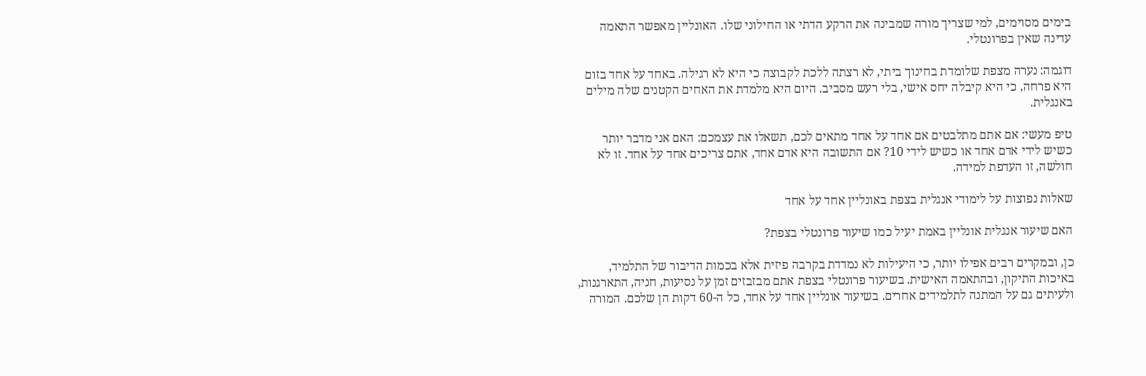בימים מסוימים, למי שצריך מורה שמבינה את הרקע הדתי או החילוני שלו. האונליין מאפשר התאמה עדינה שאין בפרונטלי.

דוגמה: נערה מצפת שלומדת בחינוך ביתי, לא רצתה ללכת לקבוצה כי היא לא רגילה. באחד על אחד בזום היא פרחה, כי היא קיבלה יחס אישי, בלי רעש מסביב. היום היא מלמדת את האחים הקטנים שלה מילים באנגלית.

טיפ מעשי: אם אתם מתלבטים אם אחד על אחד מתאים לכם, תשאלו את עצמכם: האם אני מדבר יותר כשיש לידי אדם אחד או כשיש לידי 10? אם התשובה היא אדם אחד, אתם צריכים אחד על אחד. זו לא חולשה, זו העדפת למידה.

שאלות נפוצות על לימודי אנגלית בצפת באונליין אחד על אחד

האם שיעור אנגלית אונליין באמת יעיל כמו שיעור פרונטלי בצפת?

כן, ובמקרים רבים אפילו יותר, כי היעילות לא נמדדת בקרבה פיזית אלא בכמות הדיבור של התלמיד, באיכות התיקון, ובהתאמה האישית. בשיעור פרונטלי בצפת אתם מבזבזים זמן על נסיעות, חניה, התארגנות, ולעיתים גם על המתנה לתלמידים אחרים. בשיעור אונליין אחד על אחד, כל ה-60 דקות הן שלכם. המורה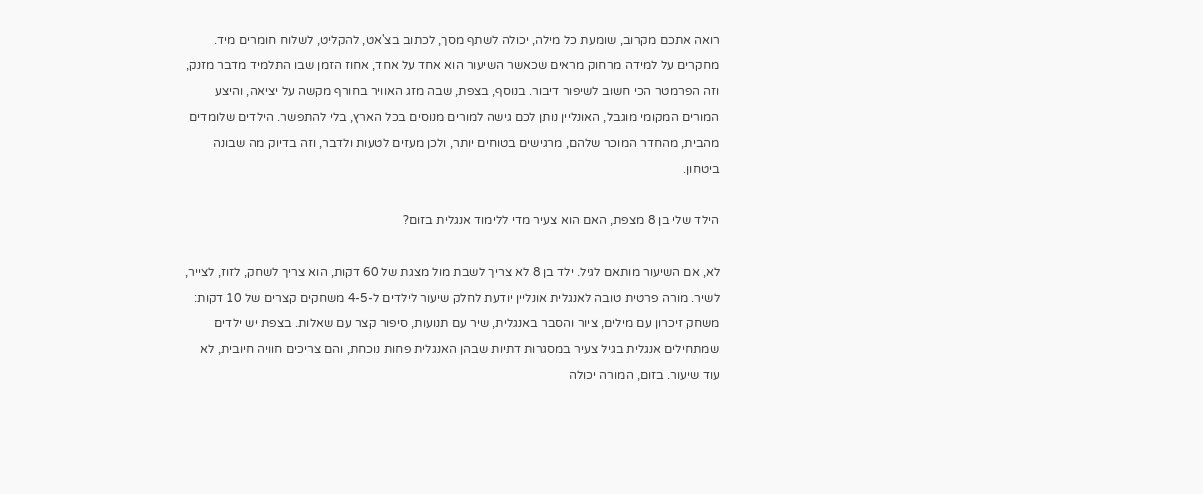רואה אתכם מקרוב, שומעת כל מילה, יכולה לשתף מסך, לכתוב בצ'אט, להקליט, לשלוח חומרים מיד. מחקרים על למידה מרחוק מראים שכאשר השיעור הוא אחד על אחד, אחוז הזמן שבו התלמיד מדבר מזנק, וזה הפרמטר הכי חשוב לשיפור דיבור. בנוסף, בצפת, שבה מזג האוויר בחורף מקשה על יציאה, והיצע המורים המקומי מוגבל, האונליין נותן לכם גישה למורים מנוסים בכל הארץ, בלי להתפשר. הילדים שלומדים מהבית, מהחדר המוכר שלהם, מרגישים בטוחים יותר, ולכן מעזים לטעות ולדבר, וזה בדיוק מה שבונה ביטחון.

הילד שלי בן 8 מצפת, האם הוא צעיר מדי ללימוד אנגלית בזום?

לא, אם השיעור מותאם לגיל. ילד בן 8 לא צריך לשבת מול מצגת של 60 דקות, הוא צריך לשחק, לזוז, לצייר, לשיר. מורה פרטית טובה לאנגלית אונליין יודעת לחלק שיעור לילדים ל-4-5 משחקים קצרים של 10 דקות: משחק זיכרון עם מילים, ציור והסבר באנגלית, שיר עם תנועות, סיפור קצר עם שאלות. בצפת יש ילדים שמתחילים אנגלית בגיל צעיר במסגרות דתיות שבהן האנגלית פחות נוכחת, והם צריכים חוויה חיובית, לא עוד שיעור. בזום, המורה יכולה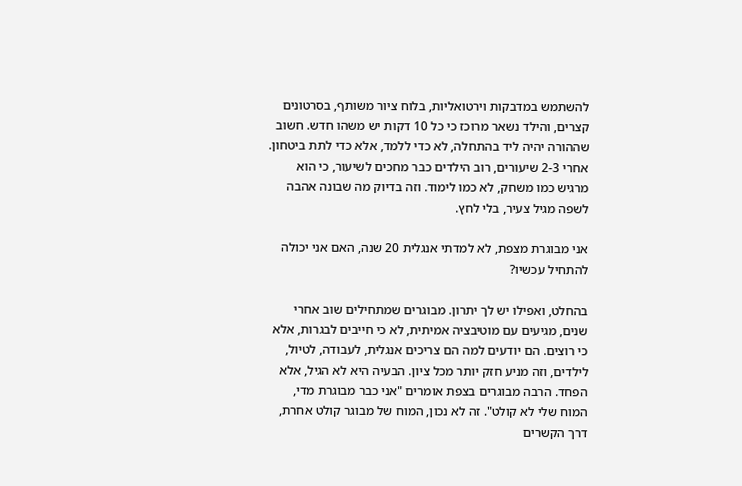להשתמש במדבקות וירטואליות, בלוח ציור משותף, בסרטונים קצרים, והילד נשאר מרוכז כי כל 10 דקות יש משהו חדש. חשוב שההורה יהיה ליד בהתחלה, לא כדי ללמד, אלא כדי לתת ביטחון. אחרי 2-3 שיעורים, רוב הילדים כבר מחכים לשיעור, כי הוא מרגיש כמו משחק, לא כמו לימוד. וזה בדיוק מה שבונה אהבה לשפה מגיל צעיר, בלי לחץ.

אני מבוגרת מצפת, לא למדתי אנגלית 20 שנה, האם אני יכולה להתחיל עכשיו?

בהחלט, ואפילו יש לך יתרון. מבוגרים שמתחילים שוב אחרי שנים, מגיעים עם מוטיבציה אמיתית, לא כי חייבים לבגרות, אלא כי רוצים. הם יודעים למה הם צריכים אנגלית, לעבודה, לטיול, לילדים, וזה מניע חזק יותר מכל ציון. הבעיה היא לא הגיל, אלא הפחד. הרבה מבוגרים בצפת אומרים "אני כבר מבוגרת מדי, המוח שלי לא קולט". זה לא נכון, המוח של מבוגר קולט אחרת, דרך הקשרים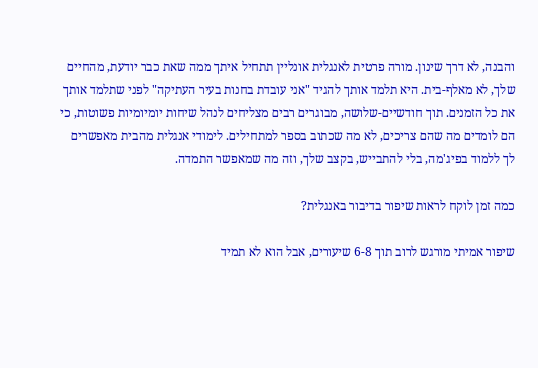והבנה, לא דרך שינון. מורה פרטית לאנגלית אונליין תתחיל איתך ממה שאת כבר יודעת, מהחיים שלך, לא מאלף-בית. היא תלמד אותך להגיד "אני עובדת בחנות בעיר העתיקה" לפני שתלמד אותך את כל הזמנים. תוך חודשיים-שלושה, מבוגרים רבים מצליחים לנהל שיחות יומיומיות פשוטות, כי הם לומדים מה שהם צריכים, לא מה שכתוב בספר למתחילים. לימודי אנגלית מהבית מאפשרים לך ללמוד בפיג'מה, בלי להתבייש, בקצב שלך, וזה מה שמאפשר התמדה.

כמה זמן לוקח לראות שיפור בדיבור באנגלית?

שיפור אמיתי מורגש לרוב תוך 6-8 שיעורים, אבל הוא לא תמיד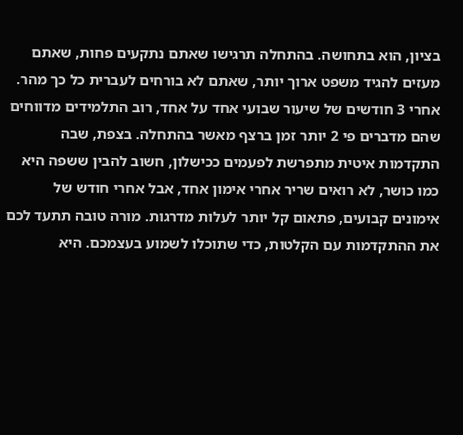בציון, הוא בתחושה. בהתחלה תרגישו שאתם נתקעים פחות, שאתם מעזים להגיד משפט ארוך יותר, שאתם לא בורחים לעברית כל כך מהר. אחרי 3 חודשים של שיעור שבועי אחד על אחד, רוב התלמידים מדווחים שהם מדברים פי 2 יותר זמן ברצף מאשר בהתחלה. בצפת, שבה התקדמות איטית מתפרשת לפעמים ככישלון, חשוב להבין ששפה היא כמו כושר, לא רואים שריר אחרי אימון אחד, אבל אחרי חודש של אימונים קבועים, פתאום קל יותר לעלות מדרגות. מורה טובה תתעד לכם את ההתקדמות עם הקלטות, כדי שתוכלו לשמוע בעצמכם. היא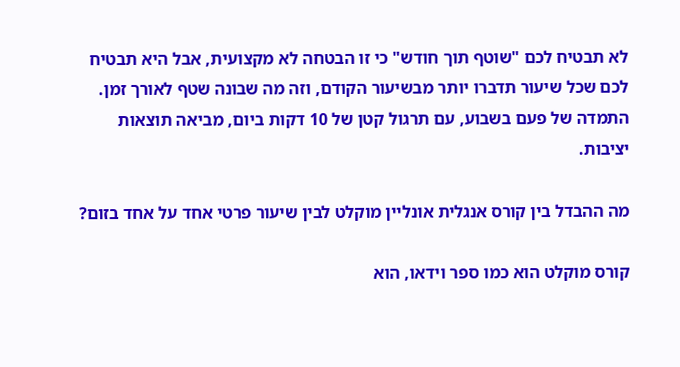לא תבטיח לכם "שוטף תוך חודש" כי זו הבטחה לא מקצועית, אבל היא תבטיח לכם שכל שיעור תדברו יותר מבשיעור הקודם, וזה מה שבונה שטף לאורך זמן. התמדה של פעם בשבוע, עם תרגול קטן של 10 דקות ביום, מביאה תוצאות יציבות.

מה ההבדל בין קורס אנגלית אונליין מוקלט לבין שיעור פרטי אחד על אחד בזום?

קורס מוקלט הוא כמו ספר וידאו, הוא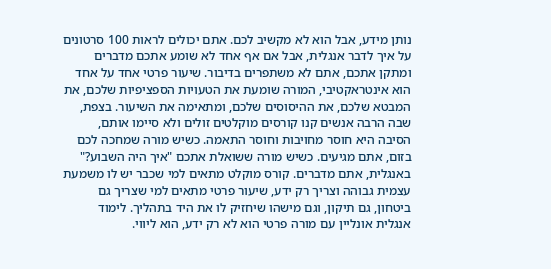נותן מידע, אבל הוא לא מקשיב לכם. אתם יכולים לראות 100 סרטונים על איך לדבר אנגלית, אבל אם אף אחד לא שומע אתכם מדברים ומתקן אתכם, אתם לא משתפרים בדיבור. שיעור פרטי אחד על אחד הוא אינטראקטיבי, המורה שומעת את הטעויות הספציפיות שלכם, את המבטא שלכם, את ההיסוסים שלכם, ומתאימה את השיעור. בצפת, שבה הרבה אנשים קנו קורסים מוקלטים זולים ולא סיימו אותם, הסיבה היא חוסר מחויבות וחוסר התאמה. כשיש מורה שמחכה לכם בזום, אתם מגיעים. כשיש מורה ששואלת אתכם "איך היה השבוע?" באנגלית, אתם מדברים. קורס מוקלט מתאים למי שכבר יש לו משמעת עצמית גבוהה וצריך רק ידע, שיעור פרטי מתאים למי שצריך גם ביטחון, גם תיקון, וגם מישהו שיחזיק לו את היד בתהליך. לימוד אנגלית אונליין עם מורה פרטי הוא לא רק ידע, הוא ליווי.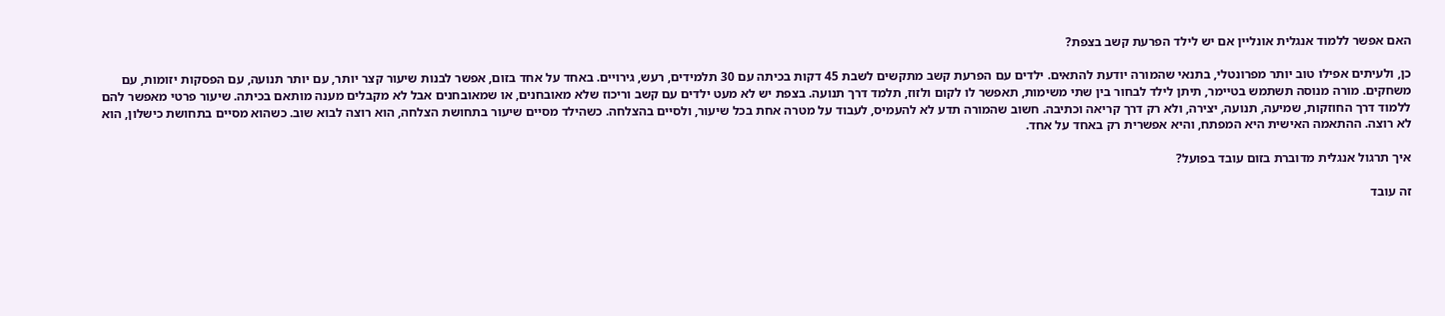האם אפשר ללמוד אנגלית אונליין אם יש לילד הפרעת קשב בצפת?

כן, ולעיתים אפילו טוב יותר מפרונטלי, בתנאי שהמורה יודעת להתאים. ילדים עם הפרעת קשב מתקשים לשבת 45 דקות בכיתה עם 30 תלמידים, רעש, גירויים. באחד על אחד בזום, אפשר לבנות שיעור קצר יותר, עם יותר תנועה, עם הפסקות יזומות, עם משחקים. מורה מנוסה תשתמש בטיימר, תיתן לילד לבחור בין שתי משימות, תאפשר לו לקום ולזוז, תלמד דרך תנועה. בצפת יש לא מעט ילדים עם קשב וריכוז שלא מאובחנים, או שמאובחנים אבל לא מקבלים מענה מותאם בכיתה. שיעור פרטי מאפשר להם ללמוד דרך החוזקות, שמיעה, תנועה, יצירה, ולא רק דרך קריאה וכתיבה. חשוב שהמורה תדע לא להעמיס, לעבוד על מטרה אחת בכל שיעור, ולסיים בהצלחה. כשהילד מסיים שיעור בתחושת הצלחה, הוא רוצה לבוא שוב. כשהוא מסיים בתחושת כישלון, הוא לא רוצה. ההתאמה האישית היא המפתח, והיא אפשרית רק באחד על אחד.

איך תרגול אנגלית מדוברת בזום עובד בפועל?

זה עובד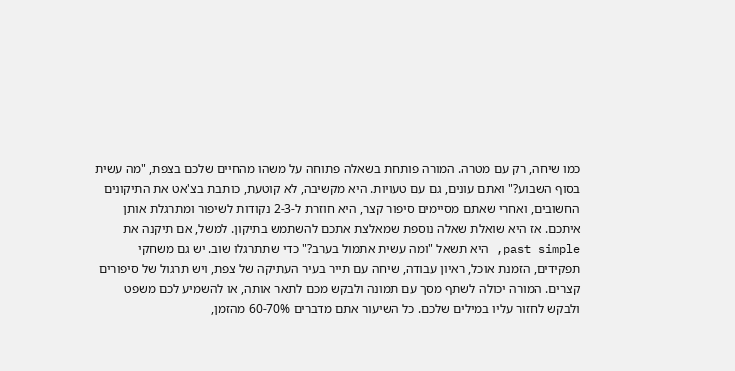כמו שיחה, רק עם מטרה. המורה פותחת בשאלה פתוחה על משהו מהחיים שלכם בצפת, "מה עשית בסוף השבוע?" ואתם עונים, גם עם טעויות. היא מקשיבה, לא קוטעת, כותבת בצ'אט את התיקונים החשובים, ואחרי שאתם מסיימים סיפור קצר, היא חוזרת ל-2-3 נקודות לשיפור ומתרגלת אותן איתכם. אז היא שואלת שאלה נוספת שמאלצת אתכם להשתמש בתיקון. למשל, אם תיקנה את past simple, היא תשאל "ומה עשית אתמול בערב?" כדי שתתרגלו שוב. יש גם משחקי תפקידים, הזמנת אוכל, ראיון עבודה, שיחה עם תייר בעיר העתיקה של צפת, ויש תרגול של סיפורים קצרים. המורה יכולה לשתף מסך עם תמונה ולבקש מכם לתאר אותה, או להשמיע לכם משפט ולבקש לחזור עליו במילים שלכם. כל השיעור אתם מדברים 60-70% מהזמן,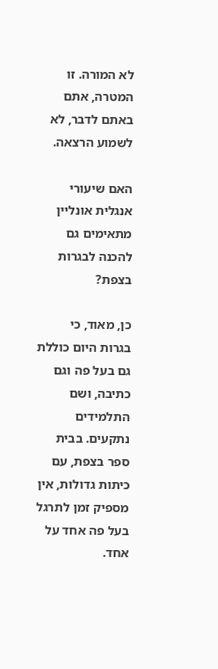לא המורה. זו המטרה, אתם באתם לדבר, לא לשמוע הרצאה.

האם שיעורי אנגלית אונליין מתאימים גם להכנה לבגרות בצפת?

כן, מאוד, כי בגרות היום כוללת גם בעל פה וגם כתיבה, ושם התלמידים נתקעים. בבית ספר בצפת, עם כיתות גדולות, אין מספיק זמן לתרגל בעל פה אחד על אחד.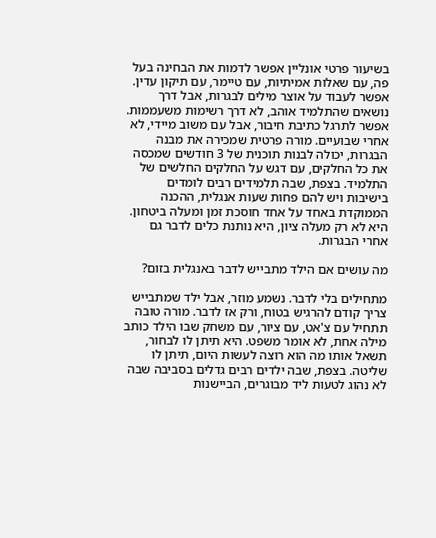בשיעור פרטי אונליין אפשר לדמות את הבחינה בעל פה, עם שאלות אמיתיות, עם טיימר, עם תיקון עדין. אפשר לעבוד על אוצר מילים לבגרות, אבל דרך נושאים שהתלמיד אוהב, לא דרך רשימות משעממות. אפשר לתרגל כתיבת חיבור, אבל עם משוב מיידי, לא אחרי שבועיים. מורה פרטית שמכירה את מבנה הבגרות, יכולה לבנות תוכנית של 3 חודשים שמכסה את כל החלקים, עם דגש על החלקים החלשים של התלמיד. בצפת, שבה תלמידים רבים לומדים בישיבות ויש להם פחות שעות אנגלית, ההכנה הממוקדת באחד על אחד חוסכת זמן ומעלה ביטחון. היא לא רק מעלה ציון, היא נותנת כלים לדבר גם אחרי הבגרות.

מה עושים אם הילד מתבייש לדבר באנגלית בזום?

מתחילים בלי לדבר. נשמע מוזר, אבל ילד שמתבייש צריך קודם להרגיש בטוח, ורק אז לדבר. מורה טובה תתחיל עם צ'אט, עם ציור, עם משחק שבו הילד כותב מילה אחת, לא אומר משפט. היא תיתן לו לבחור, תשאל אותו מה הוא רוצה לעשות היום, תיתן לו שליטה. בצפת, שבה ילדים רבים גדלים בסביבה שבה לא נהוג לטעות ליד מבוגרים, הביישנות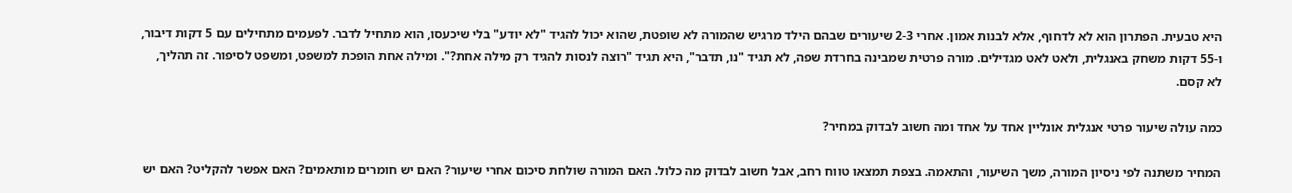היא טבעית. הפתרון הוא לא לדחוף, אלא לבנות אמון. אחרי 2-3 שיעורים שבהם הילד מרגיש שהמורה לא שופטת, שהוא יכול להגיד "לא יודע" בלי שיכעסו, הוא מתחיל לדבר. לפעמים מתחילים עם 5 דקות דיבור, ו-55 דקות משחק באנגלית, ולאט לאט מגדילים. מורה פרטית שמבינה בחרדת שפה, לא תגיד "נו, תדבר", היא תגיד "רוצה לנסות להגיד רק מילה אחת?". ומילה אחת הופכת למשפט, ומשפט לסיפור. זה תהליך, לא קסם.

כמה עולה שיעור פרטי אנגלית אונליין אחד על אחד ומה חשוב לבדוק במחיר?

המחיר משתנה לפי ניסיון המורה, משך השיעור, והתאמה. בצפת תמצאו טווח רחב, אבל חשוב לבדוק מה כלול. האם המורה שולחת סיכום אחרי שיעור? האם יש חומרים מותאמים? האם אפשר להקליט? האם יש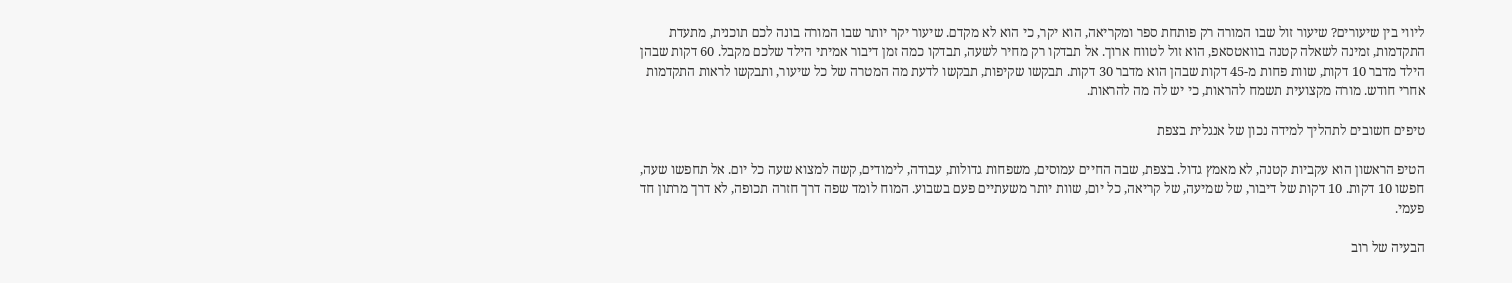ליווי בין שיעורים? שיעור זול שבו המורה רק פותחת ספר ומקריאה, הוא יקר, כי הוא לא מקדם. שיעור יקר יותר שבו המורה בונה לכם תוכנית, מתעדת התקדמות, זמינה לשאלה קטנה בוואטסאפ, הוא זול לטווח ארוך. אל תבדקו רק מחיר לשעה, תבדקו כמה זמן דיבור אמיתי הילד שלכם מקבל. 60 דקות שבהן הילד מדבר 10 דקות, שוות פחות מ-45 דקות שבהן הוא מדבר 30 דקות. תבקשו שקיפות, תבקשו לדעת מה המטרה של כל שיעור, ותבקשו לראות התקדמות אחרי חודש. מורה מקצועית תשמח להראות, כי יש לה מה להראות.

טיפים חשובים לתהליך למידה נכון של אנגלית בצפת

הטיפ הראשון הוא עקביות קטנה, לא מאמץ גדול. בצפת, שבה החיים עמוסים, משפחות גדולות, עבודה, לימודים, קשה למצוא שעה כל יום. אל תחפשו שעה, חפשו 10 דקות. 10 דקות של דיבור, של שמיעה, של קריאה, כל יום, שוות יותר משעתיים פעם בשבוע. המוח לומד שפה דרך חזרה תכופה, לא דרך מרתון חד פעמי.

הבעיה של רוב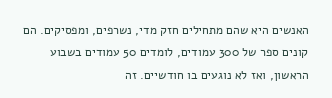האנשים היא שהם מתחילים חזק מדי, נשרפים, ומפסיקים. הם קונים ספר של 300 עמודים, לומדים 50 עמודים בשבוע הראשון, ואז לא נוגעים בו חודשיים. זה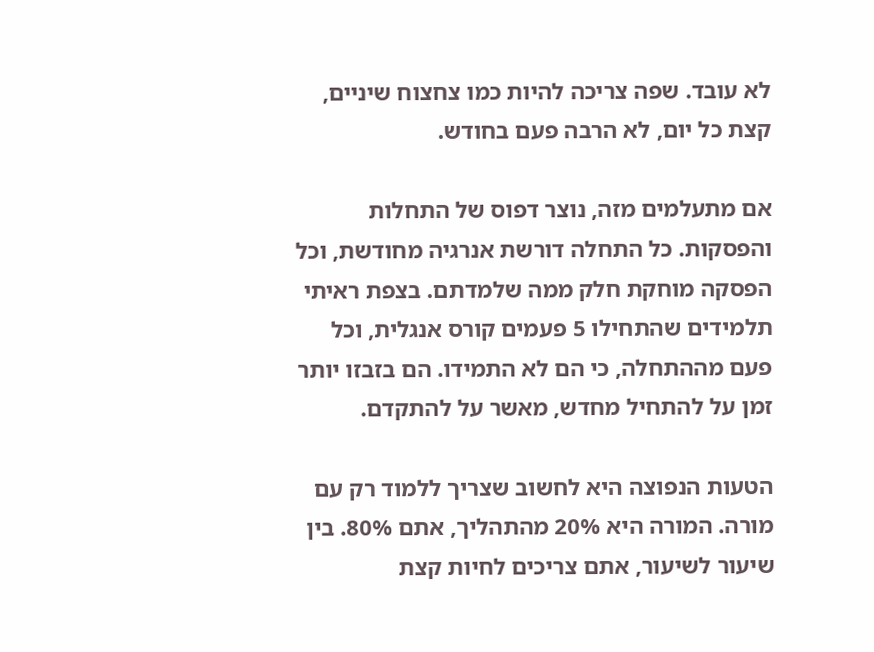לא עובד. שפה צריכה להיות כמו צחצוח שיניים, קצת כל יום, לא הרבה פעם בחודש.

אם מתעלמים מזה, נוצר דפוס של התחלות והפסקות. כל התחלה דורשת אנרגיה מחודשת, וכל הפסקה מוחקת חלק ממה שלמדתם. בצפת ראיתי תלמידים שהתחילו 5 פעמים קורס אנגלית, וכל פעם מההתחלה, כי הם לא התמידו. הם בזבזו יותר זמן על להתחיל מחדש, מאשר על להתקדם.

הטעות הנפוצה היא לחשוב שצריך ללמוד רק עם מורה. המורה היא 20% מהתהליך, אתם 80%. בין שיעור לשיעור, אתם צריכים לחיות קצת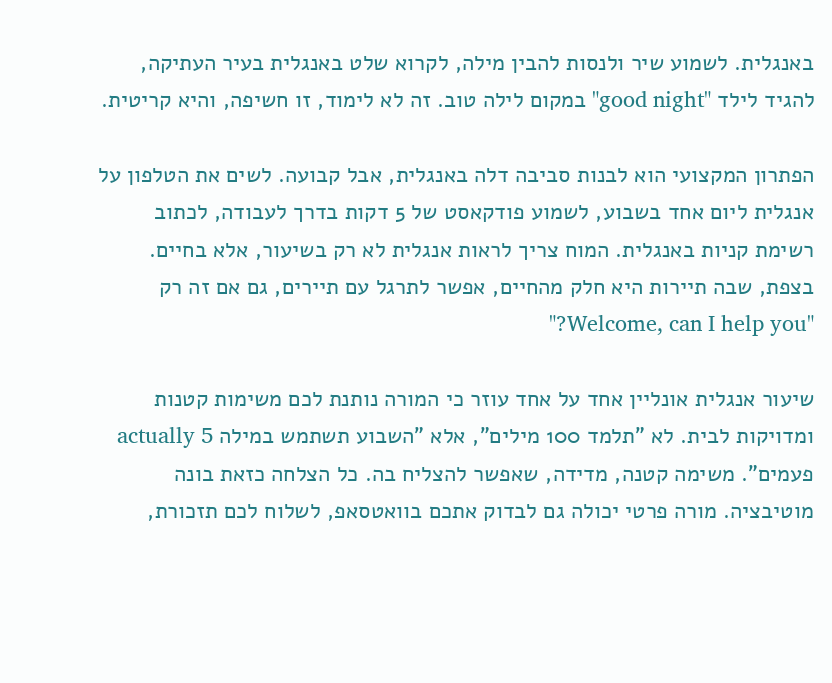באנגלית. לשמוע שיר ולנסות להבין מילה, לקרוא שלט באנגלית בעיר העתיקה, להגיד לילד "good night" במקום לילה טוב. זה לא לימוד, זו חשיפה, והיא קריטית.

הפתרון המקצועי הוא לבנות סביבה דלה באנגלית, אבל קבועה. לשים את הטלפון על אנגלית ליום אחד בשבוע, לשמוע פודקאסט של 5 דקות בדרך לעבודה, לכתוב רשימת קניות באנגלית. המוח צריך לראות אנגלית לא רק בשיעור, אלא בחיים. בצפת, שבה תיירות היא חלק מהחיים, אפשר לתרגל עם תיירים, גם אם זה רק "Welcome, can I help you?"

שיעור אנגלית אונליין אחד על אחד עוזר כי המורה נותנת לכם משימות קטנות ומדויקות לבית. לא "תלמד 100 מילים", אלא "השבוע תשתמש במילה actually 5 פעמים". משימה קטנה, מדידה, שאפשר להצליח בה. כל הצלחה כזאת בונה מוטיבציה. מורה פרטי יכולה גם לבדוק אתכם בוואטסאפ, לשלוח לכם תזכורת,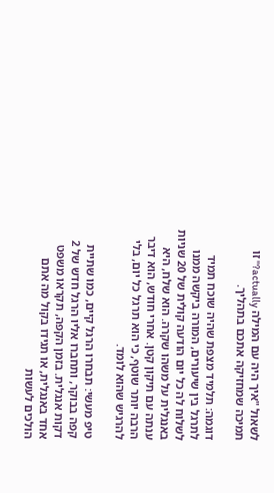לשאול "איך היה עם המילה actually?" זו תמיכה שמחזיקה אתכם בתהליך.

דוגמה: תלמיד מצפת שהיה שוכח תמיד לתרגל בין שיעורים, המורה ביקשה ממנו לשלוח לה כל יום הודעה קולית של 20 שניות באנגלית על משהו שקרה. הוא שלח, היא ענתה עם תיקון קטן. אחרי חודש, הוא דיבר הרבה יותר שוטף, כי הוא תרגל כל יום, בלי להרגיש שהוא לומד.

טיפ מעשי: תבחרו הרגל קיים, כמו שתיית קפה בבוקר, ותחברו אליו הרגל חדש של 2 דקות אנגלית. בזמן הקפה, תקראו משפט אחד באנגלית, או תגידו בקול מה אתם הולכים לעשות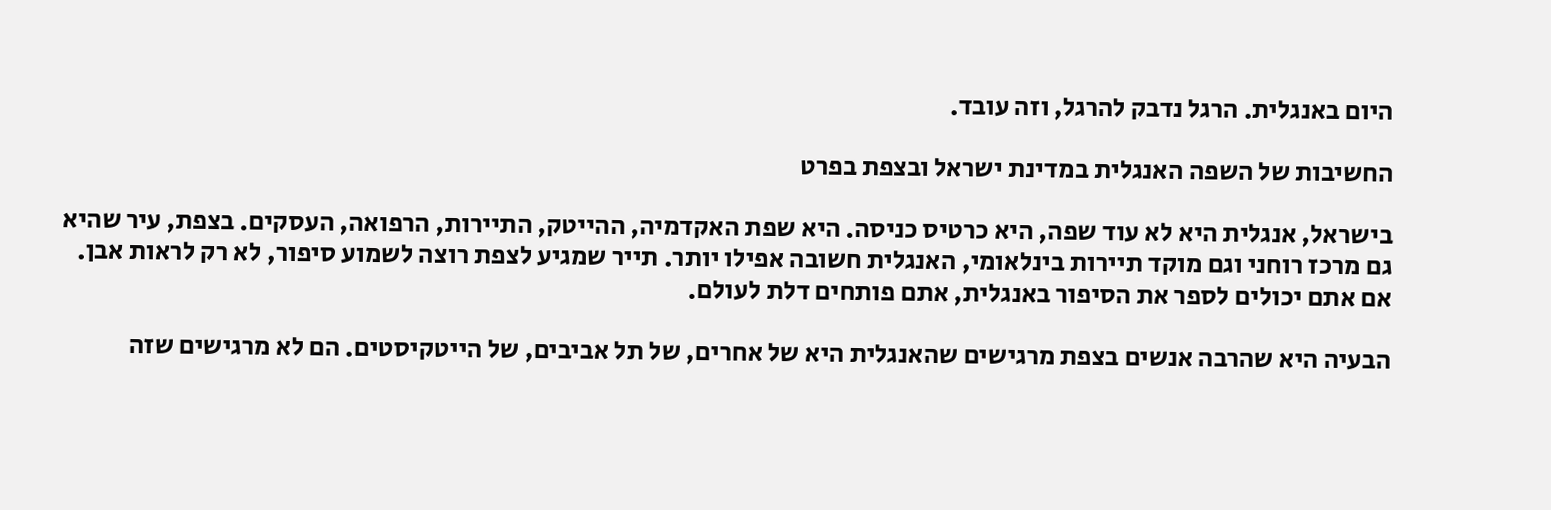היום באנגלית. הרגל נדבק להרגל, וזה עובד.

החשיבות של השפה האנגלית במדינת ישראל ובצפת בפרט

בישראל, אנגלית היא לא עוד שפה, היא כרטיס כניסה. היא שפת האקדמיה, ההייטק, התיירות, הרפואה, העסקים. בצפת, עיר שהיא גם מרכז רוחני וגם מוקד תיירות בינלאומי, האנגלית חשובה אפילו יותר. תייר שמגיע לצפת רוצה לשמוע סיפור, לא רק לראות אבן. אם אתם יכולים לספר את הסיפור באנגלית, אתם פותחים דלת לעולם.

הבעיה היא שהרבה אנשים בצפת מרגישים שהאנגלית היא של אחרים, של תל אביבים, של הייטקיסטים. הם לא מרגישים שזה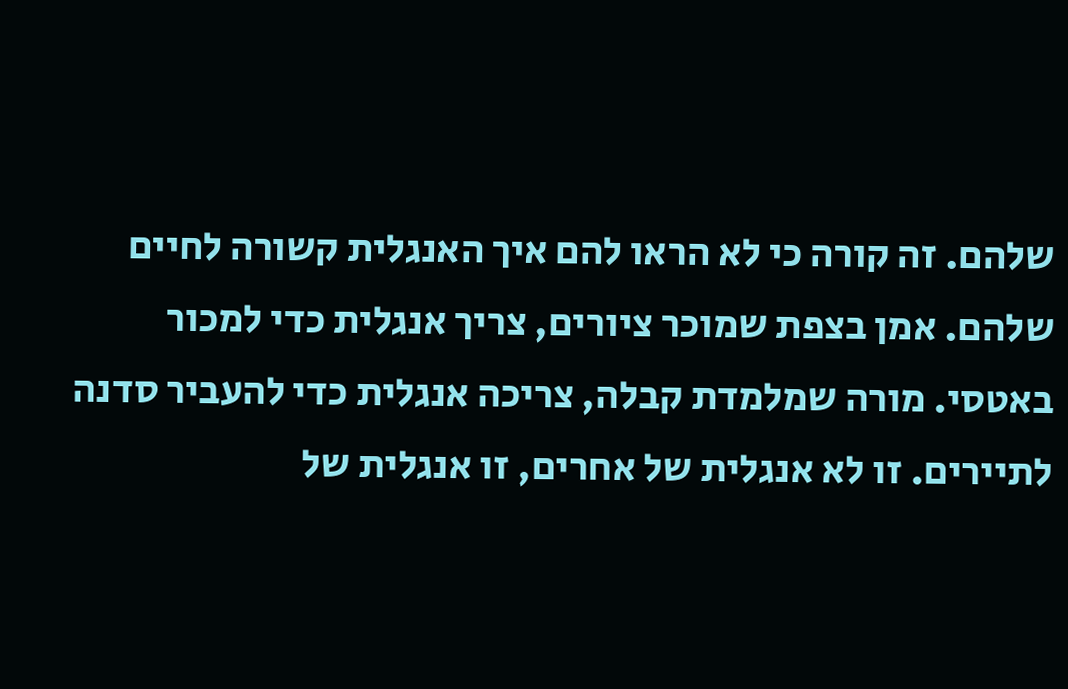שלהם. זה קורה כי לא הראו להם איך האנגלית קשורה לחיים שלהם. אמן בצפת שמוכר ציורים, צריך אנגלית כדי למכור באטסי. מורה שמלמדת קבלה, צריכה אנגלית כדי להעביר סדנה לתיירים. זו לא אנגלית של אחרים, זו אנגלית של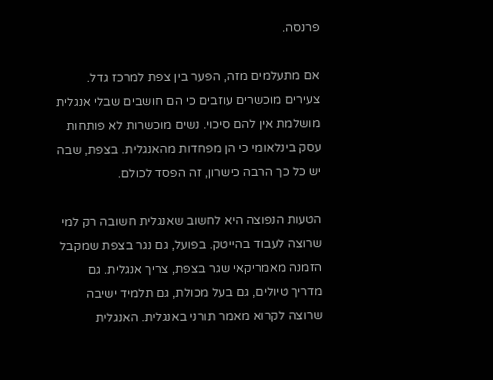פרנסה.

אם מתעלמים מזה, הפער בין צפת למרכז גדל. צעירים מוכשרים עוזבים כי הם חושבים שבלי אנגלית מושלמת אין להם סיכוי. נשים מוכשרות לא פותחות עסק בינלאומי כי הן מפחדות מהאנגלית. בצפת, שבה יש כל כך הרבה כישרון, זה הפסד לכולם.

הטעות הנפוצה היא לחשוב שאנגלית חשובה רק למי שרוצה לעבוד בהייטק. בפועל, גם נגר בצפת שמקבל הזמנה מאמריקאי שגר בצפת, צריך אנגלית. גם מדריך טיולים, גם בעל מכולת, גם תלמיד ישיבה שרוצה לקרוא מאמר תורני באנגלית. האנגלית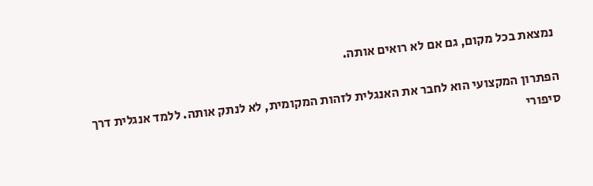נמצאת בכל מקום, גם אם לא רואים אותה.

הפתרון המקצועי הוא לחבר את האנגלית לזהות המקומית, לא לנתק אותה. ללמד אנגלית דרך סיפורי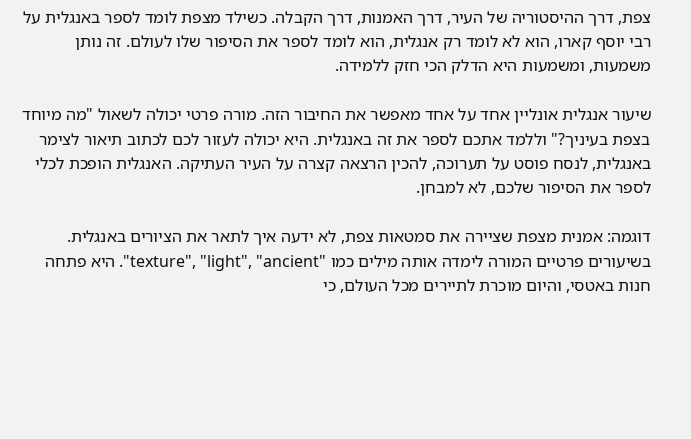צפת, דרך ההיסטוריה של העיר, דרך האמנות, דרך הקבלה. כשילד מצפת לומד לספר באנגלית על רבי יוסף קארו, הוא לא לומד רק אנגלית, הוא לומד לספר את הסיפור שלו לעולם. זה נותן משמעות, ומשמעות היא הדלק הכי חזק ללמידה.

שיעור אנגלית אונליין אחד על אחד מאפשר את החיבור הזה. מורה פרטי יכולה לשאול "מה מיוחד בצפת בעיניך?" וללמד אתכם לספר את זה באנגלית. היא יכולה לעזור לכם לכתוב תיאור לצימר באנגלית, לנסח פוסט על תערוכה, להכין הרצאה קצרה על העיר העתיקה. האנגלית הופכת לכלי לספר את הסיפור שלכם, לא למבחן.

דוגמה: אמנית מצפת שציירה את סמטאות צפת, לא ידעה איך לתאר את הציורים באנגלית. בשיעורים פרטיים המורה לימדה אותה מילים כמו "texture", "light", "ancient". היא פתחה חנות באטסי, והיום מוכרת לתיירים מכל העולם, כי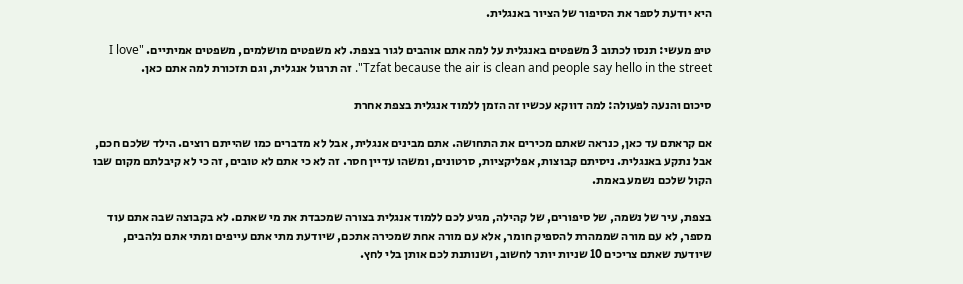היא יודעת לספר את הסיפור של הציור באנגלית.

טיפ מעשי: תנסו לכתוב 3 משפטים באנגלית על למה אתם אוהבים לגור בצפת. לא משפטים מושלמים, משפטים אמיתיים. "I love Tzfat because the air is clean and people say hello in the street". זה תרגול אנגלית, וגם תזכורת למה אתם כאן.

סיכום והנעה לפעולה: למה דווקא עכשיו זה הזמן ללמוד אנגלית בצפת אחרת

אם קראתם עד כאן, כנראה שאתם מכירים את התחושה. אתם מבינים אנגלית, אבל לא מדברים כמו שהייתם רוצים. הילד שלכם חכם, אבל נתקע באנגלית. ניסיתם קבוצות, אפליקציות, סרטונים, ומשהו עדיין חסר. זה לא כי אתם לא טובים, זה כי לא קיבלתם מקום שבו הקול שלכם נשמע באמת.

בצפת, עיר של נשמה, של סיפורים, של קהילה, מגיע לכם ללמוד אנגלית בצורה שמכבדת את מי שאתם. לא בקבוצה שבה אתם עוד מספר, לא עם מורה שממהרת להספיק חומר, אלא עם מורה אחת שמכירה אתכם, שיודעת מתי אתם עייפים ומתי אתם נלהבים, שיודעת שאתם צריכים 10 שניות יותר לחשוב, ושנותנת לכם אותן בלי לחץ.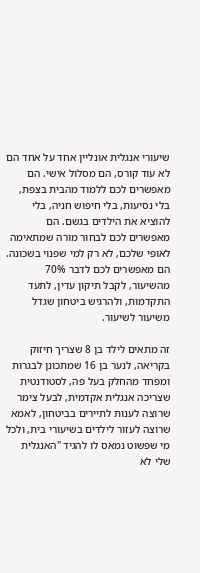שיעורי אנגלית אונליין אחד על אחד הם לא עוד קורס, הם מסלול אישי. הם מאפשרים לכם ללמוד מהבית בצפת, בלי נסיעות, בלי חיפוש חניה, בלי להוציא את הילדים בגשם. הם מאפשרים לכם לבחור מורה שמתאימה לאופי שלכם, לא רק למי שפנוי בשכונה. הם מאפשרים לכם לדבר 70% מהשיעור, לקבל תיקון עדין, לתעד התקדמות, ולהרגיש ביטחון שגדל משיעור לשיעור.

זה מתאים לילד בן 8 שצריך חיזוק בקריאה, לנער בן 16 שמתכונן לבגרות ומפחד מהחלק בעל פה, לסטודנטית שצריכה אנגלית אקדמית, לבעל צימר שרוצה לענות לתיירים בביטחון, לאמא שרוצה לעזור לילדים בשיעורי בית, ולכל מי שפשוט נמאס לו להגיד "האנגלית שלי לא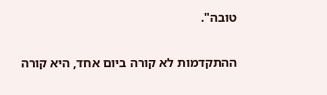טובה".

ההתקדמות לא קורה ביום אחד, היא קורה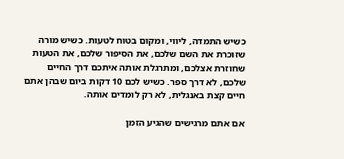כשיש התמדה, ליווי, ומקום בטוח לטעות. כשיש מורה שזוכרת את השם שלכם, את הסיפור שלכם, את הטעות שחוזרת אצלכם, ומתרגלת אותה איתכם דרך החיים שלכם, לא דרך ספר. כשיש לכם 10 דקות ביום שבהן אתם חיים קצת באנגלית, לא רק לומדים אותה.

אם אתם מרגישים שהגיע הזמן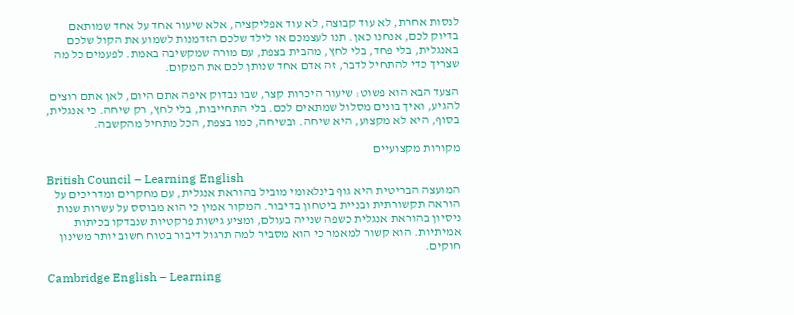לנסות אחרת, לא עוד קבוצה, לא עוד אפליקציה, אלא שיעור אחד על אחד שמותאם בדיוק לכם, אנחנו כאן. תנו לעצמכם או לילד שלכם הזדמנות לשמוע את הקול שלכם באנגלית, בלי פחד, בלי לחץ, מהבית בצפת, עם מורה שמקשיבה באמת. לפעמים כל מה שצריך כדי להתחיל לדבר, זה אדם אחד שנותן לכם את המקום.

הצעד הבא הוא פשוט: שיעור היכרות קצר, שבו נבדוק איפה אתם היום, לאן אתם רוצים להגיע, ואיך בונים מסלול שמתאים לכם. בלי התחייבות, בלי לחץ, רק שיחה. כי אנגלית, בסוף, היא לא מקצוע, היא שיחה. ובשיחה, כמו בצפת, הכל מתחיל מהקשבה.

מקורות מקצועיים

British Council – Learning English
המועצה הבריטית היא גוף בינלאומי מוביל בהוראת אנגלית, עם מחקרים ומדריכים על הוראה תקשורתית ובניית ביטחון בדיבור. המקור אמין כי הוא מבוסס על עשרות שנות ניסיון בהוראת אנגלית כשפה שנייה בעולם, ומציע גישות פרקטיות שנבדקו בכיתות אמיתיות. הוא קשור למאמר כי הוא מסביר למה תרגול דיבור בטוח חשוב יותר משינון חוקים.

Cambridge English – Learning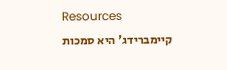Resources
קיימברידג' היא סמכות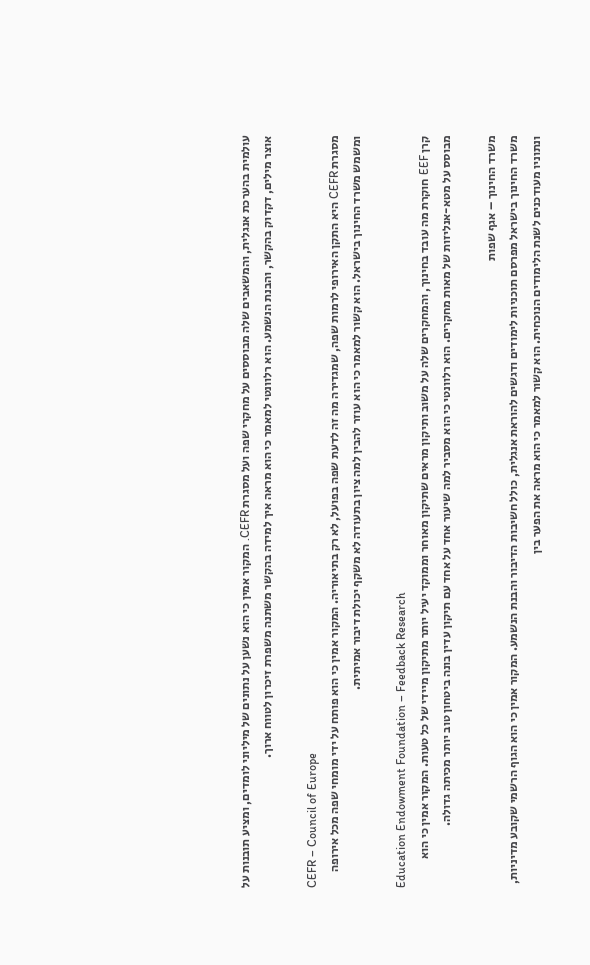עולמית בהערכת אנגלית, והמשאבים שלה מבוססים על מחקרי שפה ועל מסגרת CEFR. המקור אמין כי הוא נשען על נתונים של מיליוני לומדים, ומציע תובנות על אוצר מילים, דקדוק בהקשר, והבנת הנשמע. הוא רלוונטי למאמר כי הוא מראה איך למידה בהקשר משתנה משפרת זיכרון לטווח ארוך.

CEFR – Council of Europe
מסגרת CEFR היא התקן האירופי לרמות שפה, שמגדירה מה זה לדעת שפה בפועל, לא רק בתיאוריה. המקור אמין כי הוא פותח על ידי מומחי שפה מכל אירופה ומשמש משרד החינוך בישראל. הוא קשור למאמר כי הוא עוזר להבין למה ציון בתעודה לא משקף יכולת דיבור אמיתית.

Education Endowment Foundation – Feedback Research
קרן EEF חוקרת מה עובד בחינוך, והמחקרים שלה על משוב ותיקון מראים שתיקון מאוחר וממוקד יעיל יותר מתיקון מיידי של כל טעות. המקור אמין כי הוא מבוסס על מטא-אנליזות של מאות מחקרים. הוא רלוונטי כי הוא מסביר למה שיעור אחד על אחד עם תיקון עדין בונה ביטחון טוב יותר מכיתה גדולה.

משרד החינוך – אגף שפות
משרד החינוך בישראל מפרסם תוכניות לימודים ודגשים להוראת אנגלית, כולל חשיבות הדיבור והבנת הנשמע. המקור אמין כי הוא הגוף הרשמי שקובע מדיניות, ונתוניו מעודכנים לשנת הלימודים הנוכחית. הוא קשור למאמר כי הוא מראה את הפער בין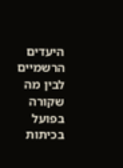היעדים הרשמיים לבין מה שקורה בפועל בכיתות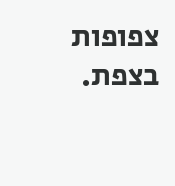צפופות בצפת.